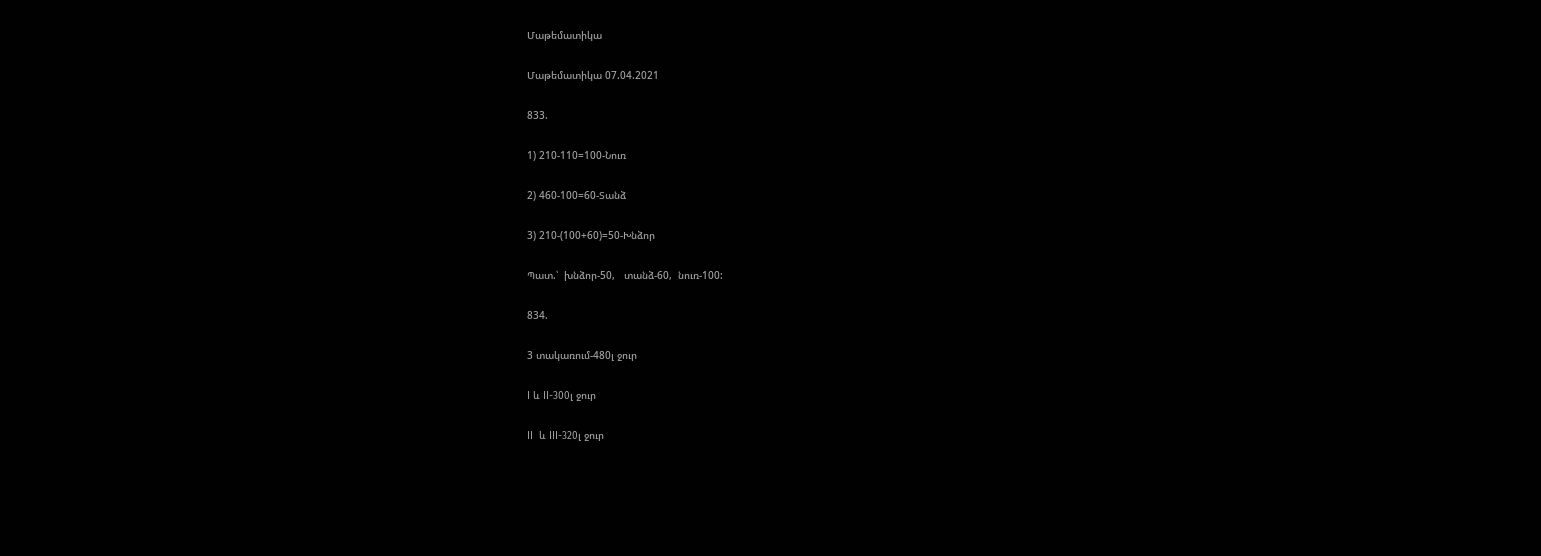Մաթեմատիկա

Մաթեմատիկա 07.04.2021

833.

1) 210-110=100-Նուռ

2) 460-100=60-Տանձ

3) 210-(100+60)=50-Խնձոր

Պատ.՝  խնձոր-50,   տանձ-60,  նուռ-100:

834.

3 տակառում-480լ ջուր

I և II-300լ ջուր

II  և III-320լ ջուր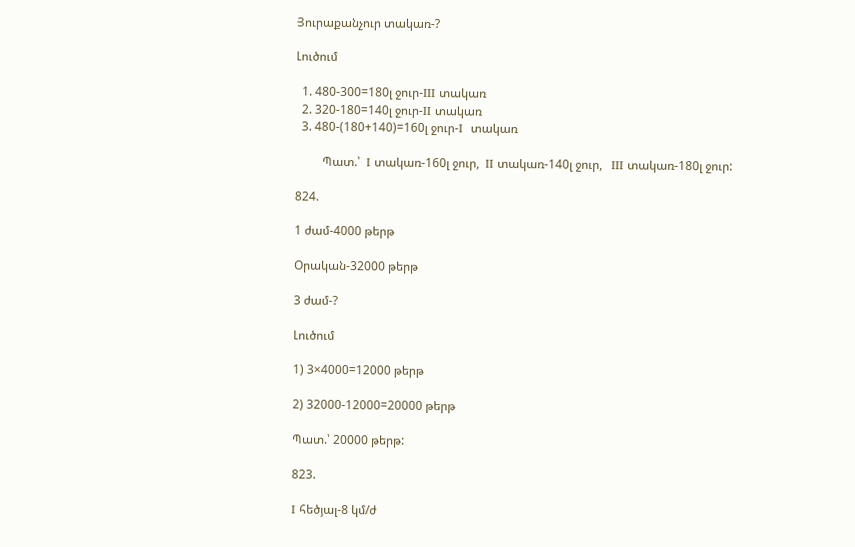Յուրաքանչուր տակառ-?

Լուծում

  1. 480-300=180լ ջուր-III տակառ
  2. 320-180=140լ ջուր-II տակառ
  3. 480-(180+140)=160լ ջուր-I  տակառ

         Պատ.՝  I տակառ-160լ ջուր,  II տակառ-140լ ջուր,   III տակառ-180լ ջուր:

824.

1 ժամ-4000 թերթ

Օրական-32000 թերթ

3 ժամ-?

Լուծում

1) 3×4000=12000 թերթ

2) 32000-12000=20000 թերթ

Պատ.՝ 20000 թերթ:

823.

I հեծյալ-8 կմ/ժ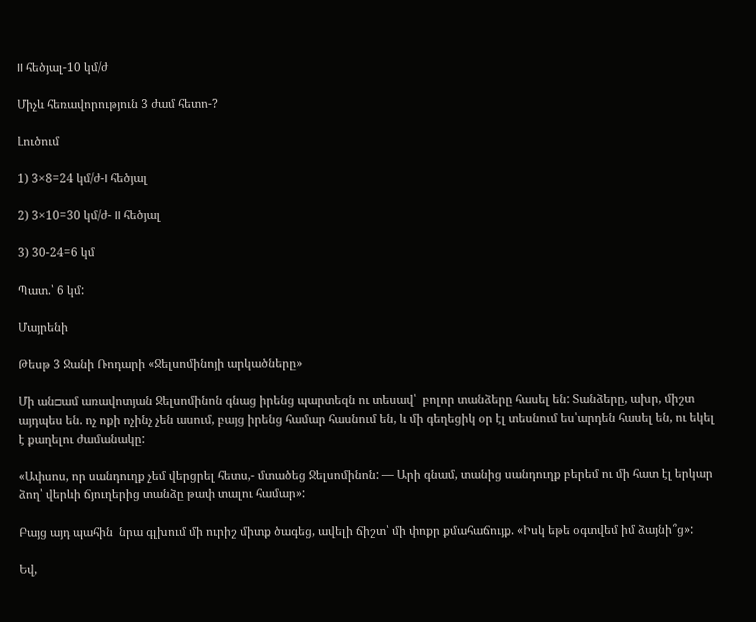II հեծյալ-10 կմ/ժ

Միչև հեռավորություն 3 ժամ հետո-?

Լուծում

1) 3×8=24 կմ/ժ-I հեծյալ

2) 3×10=30 կմ/ժ- II հեծյալ

3) 30-24=6 կմ

Պատ.՝ 6 կմ:

Մայրենի

Թեսթ 3 Ջանի Ռոդարի «Ջելսոմինոյի արկածները»

Մի ան□ամ առավոտյան Ջելսոմինոն գնաց իրենց պարտեզն ու տեսավ՝  բոլոր տանձերը հասել են: Տանձերը, ախր, միշտ այդպես են. ոչ ոքի ոչինչ չեն ասում, բայց իրենց համար հասնում են, և մի գեղեցիկ օր էլ տեսնում ես՝արդեն հասել են, ու եկել է քաղելու ժամանակը:

«Ափսոս, որ սանդուղք չեմ վերցրել հետս,- մտածեց Ջելսոմինոն: — Արի գնամ, տանից սանդուղք բերեմ ու մի հատ էլ երկար ձող՝ վերևի ճյուղերից տանձը թափ տալու համար»:

Բայց այդ պահին  նրա գլխում մի ուրիշ միտք ծագեց, ավելի ճիշտ՝ մի փոքր քմահաճույք. «Իսկ եթե օգտվեմ իմ ձայնի՞ց»:

Եվ,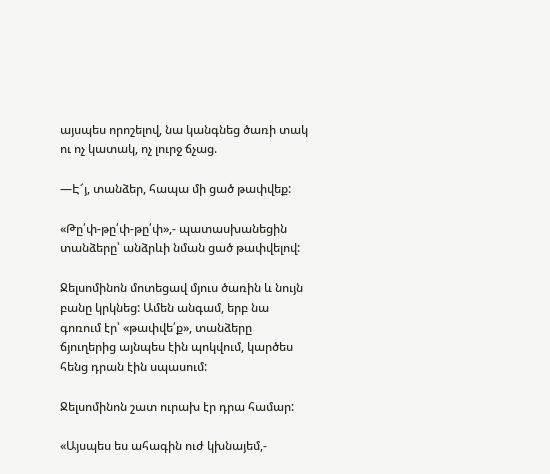այսպես որոշելով, նա կանգնեց ծառի տակ ու ոչ կատակ, ոչ լուրջ ճչաց.

—Է՜յ, տանձեր, հապա մի ցած թափվեք:

«Թը՛փ-թը՛փ-թը՛փ»,- պատասխանեցին տանձերը՝ անձրևի նման ցած թափվելով:

Ջելսոմինոն մոտեցավ մյուս ծառին և նույն բանը կրկնեց: Ամեն անգամ, երբ նա գոռում էր՝ «թափվե՛ք», տանձերը ճյուղերից այնպես էին պոկվում, կարծես հենց դրան էին սպասում:

Ջելսոմինոն շատ ուրախ էր դրա համար:

«Այսպես ես ահագին ուժ կխնայեմ,-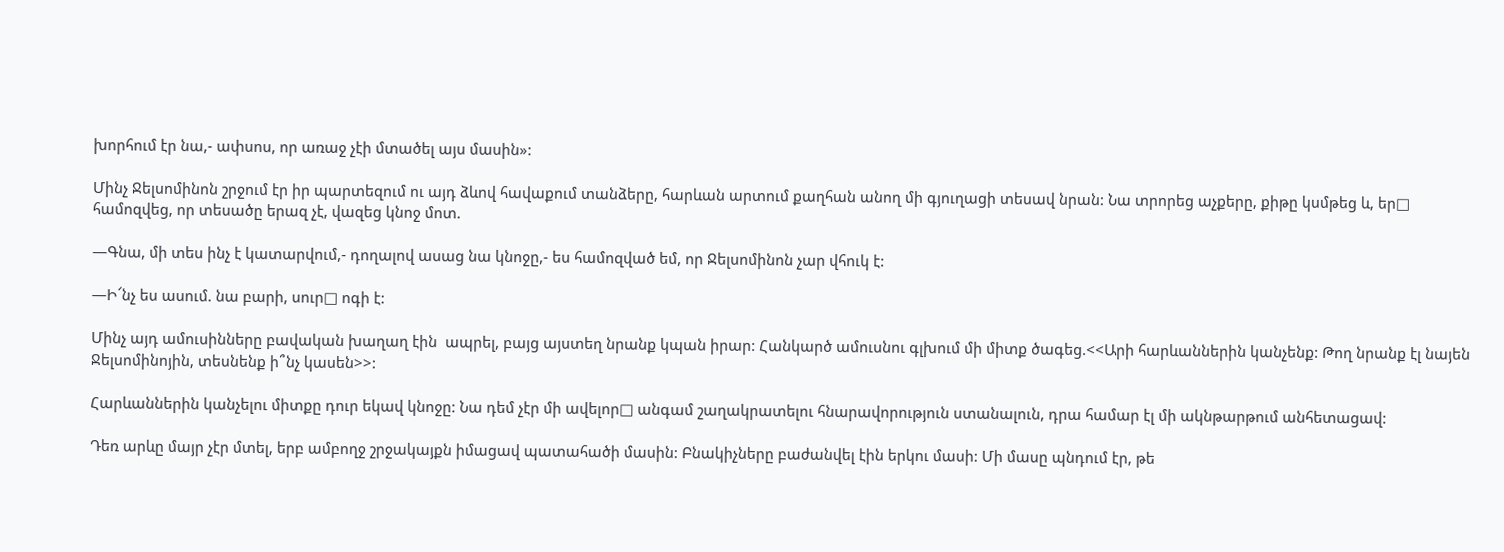խորհում էր նա,- ափսոս, որ առաջ չէի մտածել այս մասին»:

Մինչ Ջելսոմինոն շրջում էր իր պարտեզում ու այդ ձևով հավաքում տանձերը, հարևան արտում քաղհան անող մի գյուղացի տեսավ նրան: Նա տրորեց աչքերը, քիթը կսմթեց և, եր□ համոզվեց, որ տեսածը երազ չէ, վազեց կնոջ մոտ.

—Գնա, մի տես ինչ է կատարվում,- դողալով ասաց նա կնոջը,- ես համոզված եմ, որ Ջելսոմինոն չար վհուկ է:

—Ի՜նչ ես ասում. նա բարի, սուր□ ոգի է:

Մինչ այդ ամուսինները բավական խաղաղ էին  ապրել, բայց այստեղ նրանք կպան իրար: Հանկարծ ամուսնու գլխում մի միտք ծագեց.<<Արի հարևաններին կանչենք: Թող նրանք էլ նայեն Ջելսոմինոյին, տեսնենք ի՞նչ կասեն>>:

Հարևաններին կանչելու միտքը դուր եկավ կնոջը: Նա դեմ չէր մի ավելոր□ անգամ շաղակրատելու հնարավորություն ստանալուն, դրա համար էլ մի ակնթարթում անհետացավ:

Դեռ արևը մայր չէր մտել, երբ ամբողջ շրջակայքն իմացավ պատահածի մասին: Բնակիչները բաժանվել էին երկու մասի: Մի մասը պնդում էր, թե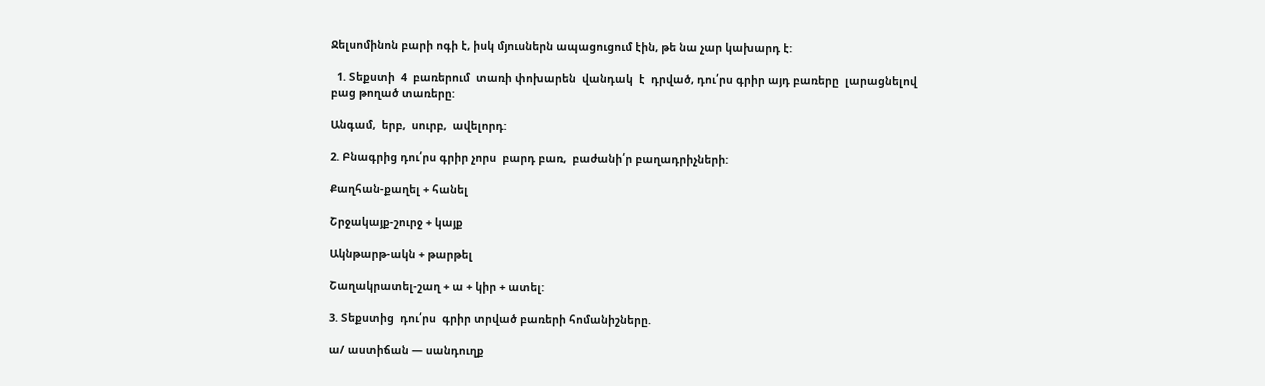Ջելսոմինոն բարի ոգի է, իսկ մյուսներն ապացուցում էին, թե նա չար կախարդ է:

  1. Տեքստի  4  բառերում  տառի փոխարեն  վանդակ  է  դրված, դու՛րս գրիր այդ բառերը  լարացնելով բաց թողած տառերը:

Անգամ,  երբ,  սուրբ,  ավելորդ:

2. Բնագրից դու՛րս գրիր չորս  բարդ բառ,  բաժանի՛ր բաղադրիչների:

Քաղհան-քաղել + հանել

Շրջակայք-շուրջ + կայք

Ակնթարթ-ակն + թարթել

Շաղակրատել-շաղ + ա + կիր + ատել:

3. Տեքստից  դու՛րս  գրիր տրված բառերի հոմանիշները.

ա/ աստիճան — սանդուղք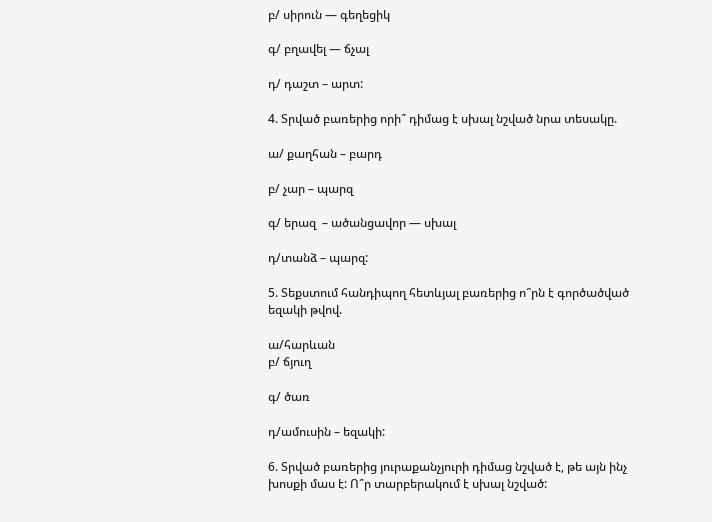բ/ սիրուն — գեղեցիկ

գ/ բղավել — ճչալ

դ/ դաշտ – արտ:

4. Տրված բառերից որի՞ դիմաց է սխալ նշված նրա տեսակը.

ա/ քաղհան – բարդ

բ/ չար – պարզ

գ/ երազ  – ածանցավոր — սխալ

դ/տանձ – պարզ:

5. Տեքստում հանդիպող հետևյալ բառերից ո՞րն է գործածված եզակի թվով.

ա/հարևան
բ/ ճյուղ

գ/ ծառ

դ/ամուսին – եզակի:

6. Տրված բառերից յուրաքանչյուրի դիմաց նշված է, թե այն ինչ խոսքի մաս է: Ո՞ր տարբերակում է սխալ նշված: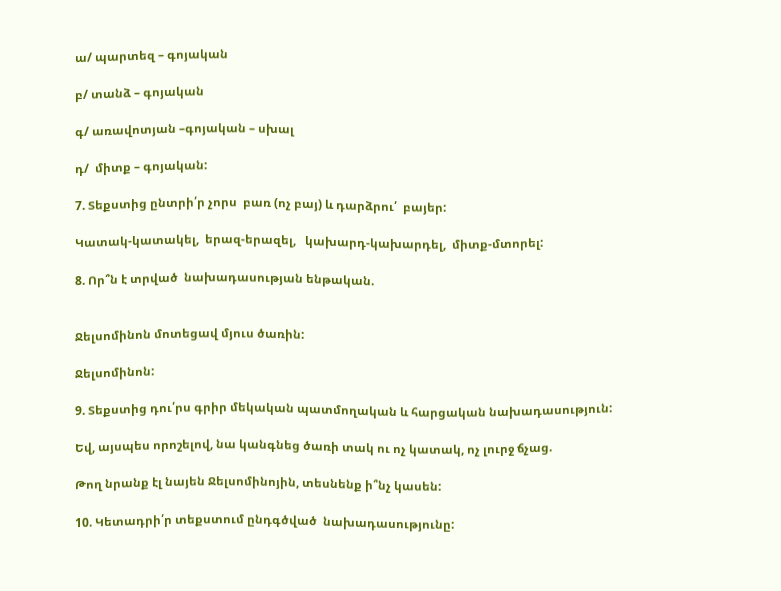ա/ պարտեզ – գոյական

բ/ տանձ – գոյական

գ/ առավոտյան –գոյական – սխալ

դ/  միտք – գոյական:

7. Տեքստից ընտրի՛ր չորս  բառ (ոչ բայ) և դարձրու՛  բայեր:

Կատակ-կատակել,  երազ-երազել,   կախարդ-կախարդել,  միտք-մտորել:

8. Որ՞ն է տրված  նախադասության ենթական.


Ջելսոմինոն մոտեցավ մյուս ծառին:

Ջելսոմինոն:

9. Տեքստից դու՛րս գրիր մեկական պատմողական և հարցական նախադասություն:

Եվ, այսպես որոշելով, նա կանգնեց ծառի տակ ու ոչ կատակ, ոչ լուրջ ճչաց.

Թող նրանք էլ նայեն Ջելսոմինոյին, տեսնենք ի՞նչ կասեն:

10. Կետադրի՛ր տեքստում ընդգծված  նախադասությունը: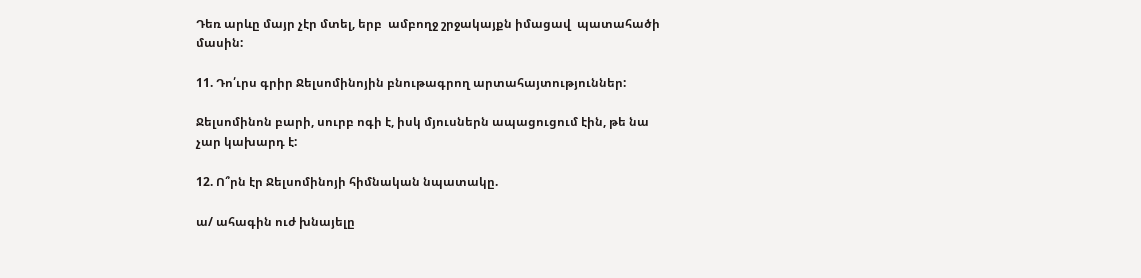Դեռ արևը մայր չէր մտել, երբ  ամբողջ շրջակայքն իմացավ  պատահածի մասին:

11. Դո՛ւրս գրիր Ջելսոմինոյին բնութագրող արտահայտություններ:

Ջելսոմինոն բարի, սուրբ ոգի է, իսկ մյուսներն ապացուցում էին, թե նա չար կախարդ է:

12. Ո՞րն էր Ջելսոմինոյի հիմնական նպատակը.

ա/ ահագին ուժ խնայելը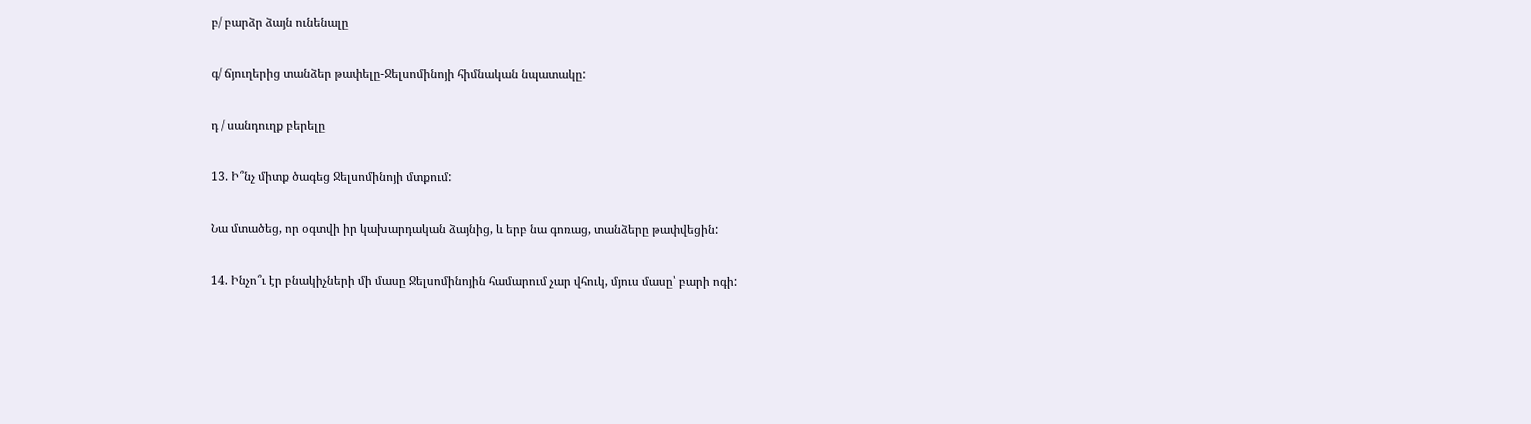բ/ բարձր ձայն ունենալը

գ/ ճյուղերից տանձեր թափելը-Ջելսոմինոյի հիմնական նպատակը:

դ / սանդուղք բերելը

13. Ի՞նչ միտք ծագեց Ջելսոմինոյի մտքում:

Նա մտածեց, որ օգտվի իր կախարդական ձայնից, և երբ նա գոռաց, տանձերը թափվեցին:

14. Ինչո՞ւ էր բնակիչների մի մասը Ջելսոմինոյին համարում չար վհուկ, մյուս մասը՝ բարի ոգի: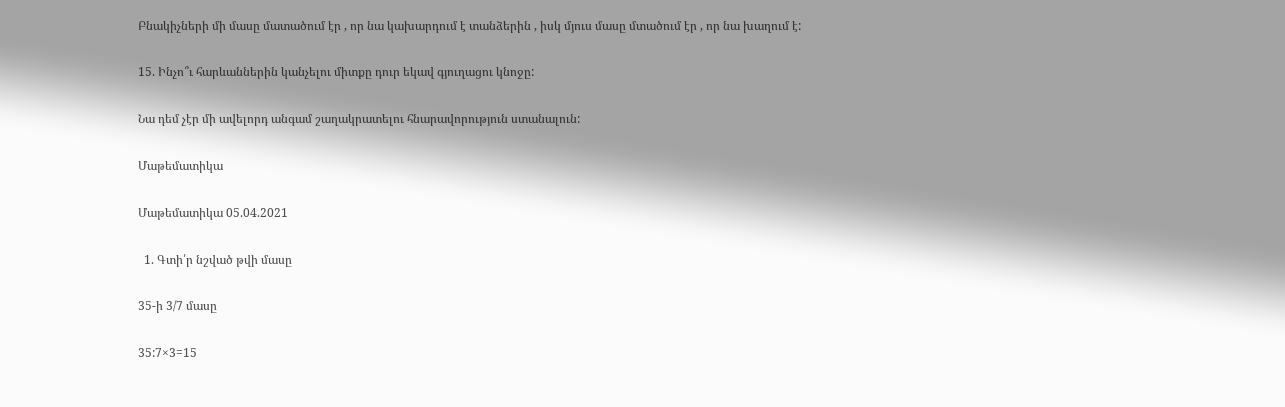Բնակիչների մի մասը մատածում էր , որ նա կախարդում է տանձերին , իսկ մյուս մասը մտածում էր , որ նա խաղում է:

15. Ինչո՞ւ հարևաններին կանչելու միտքը դուր եկավ գյուղացու կնոջը:

Նա դեմ չէր մի ավելորդ անգամ շաղակրատելու հնարավորություն ստանալուն:

Մաթեմատիկա

Մաթեմատիկա 05.04.2021

  1. Գտի՛ր նշված թվի մասը

35-ի 3/7 մասը

35:7×3=15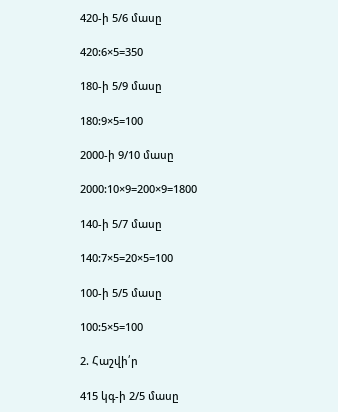420-ի 5/6 մասը

420:6×5=350

180-ի 5/9 մասը

180:9×5=100

2000-ի 9/10 մասը

2000:10×9=200×9=1800

140-ի 5/7 մասը

140:7×5=20×5=100

100-ի 5/5 մասը

100:5×5=100

2. Հաշվի՛ր

415 կգ-ի 2/5 մասը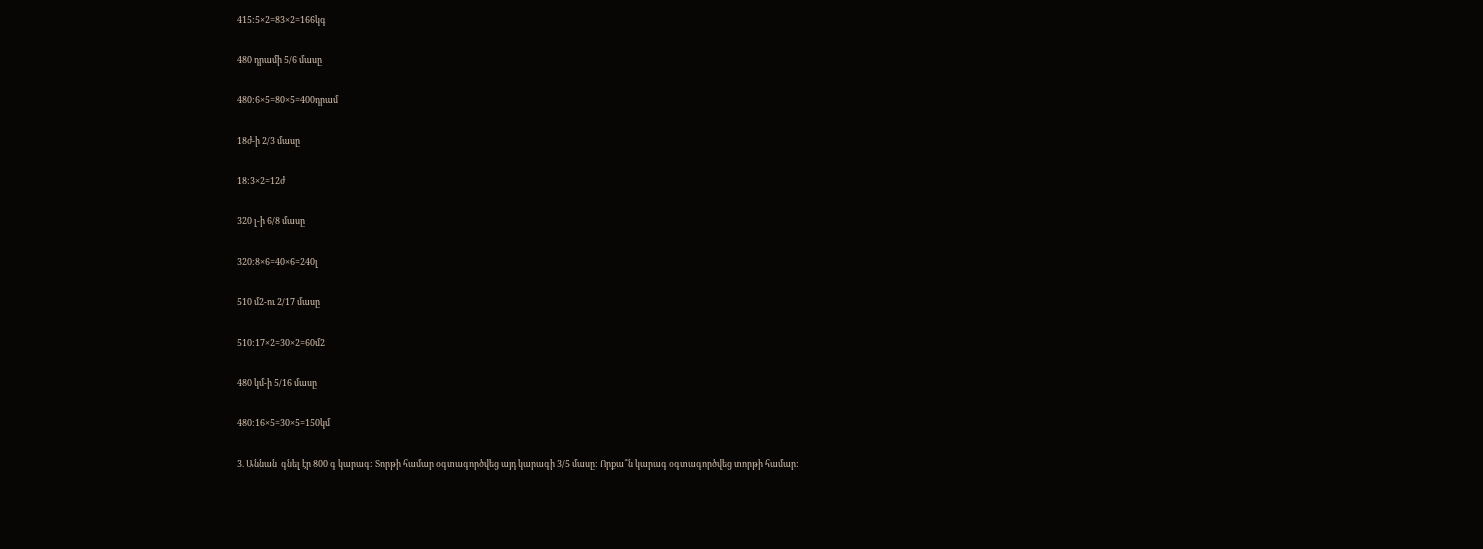415:5×2=83×2=166կգ

480 դրամի 5/6 մասը

480:6×5=80×5=400դրամ

18ժ-ի 2/3 մասը

18:3×2=12ժ

320 լ-ի 6/8 մասը

320:8×6=40×6=240լ

510 մ2-ու 2/17 մասը

510:17×2=30×2=60մ2

480 կմ-ի 5/16 մասը

480:16×5=30×5=150կմ

3. Աննան  գնել էր 800 գ կարագ: Տորթի համար օգտագործվեց այդ կարագի 3/5 մասը: Որքա՞ն կարագ օգտագործվեց տորթի համար: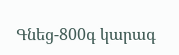Գնեց-800գ կարագ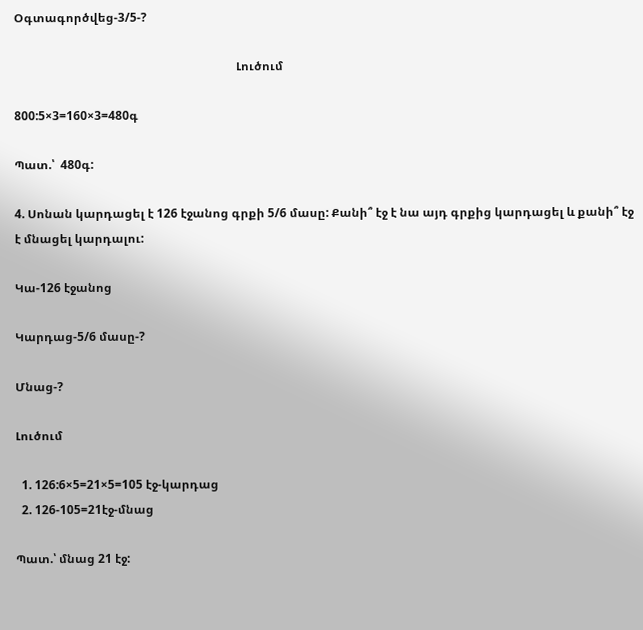Օգտագործվեց-3/5-?

                                                                          Լուծում

800:5×3=160×3=480գ

Պատ.՝  480գ:

4. Սոնան կարդացել է 126 էջանոց գրքի 5/6 մասը: Քանի՞ էջ է նա այդ գրքից կարդացել և քանի՞ էջ է մնացել կարդալու:

Կա-126 էջանոց

Կարդաց-5/6 մասը-?

Մնաց-?

Լուծում

  1. 126:6×5=21×5=105 էջ-կարդաց
  2. 126-105=21էջ-մնաց

Պատ.՝ մնաց 21 էջ: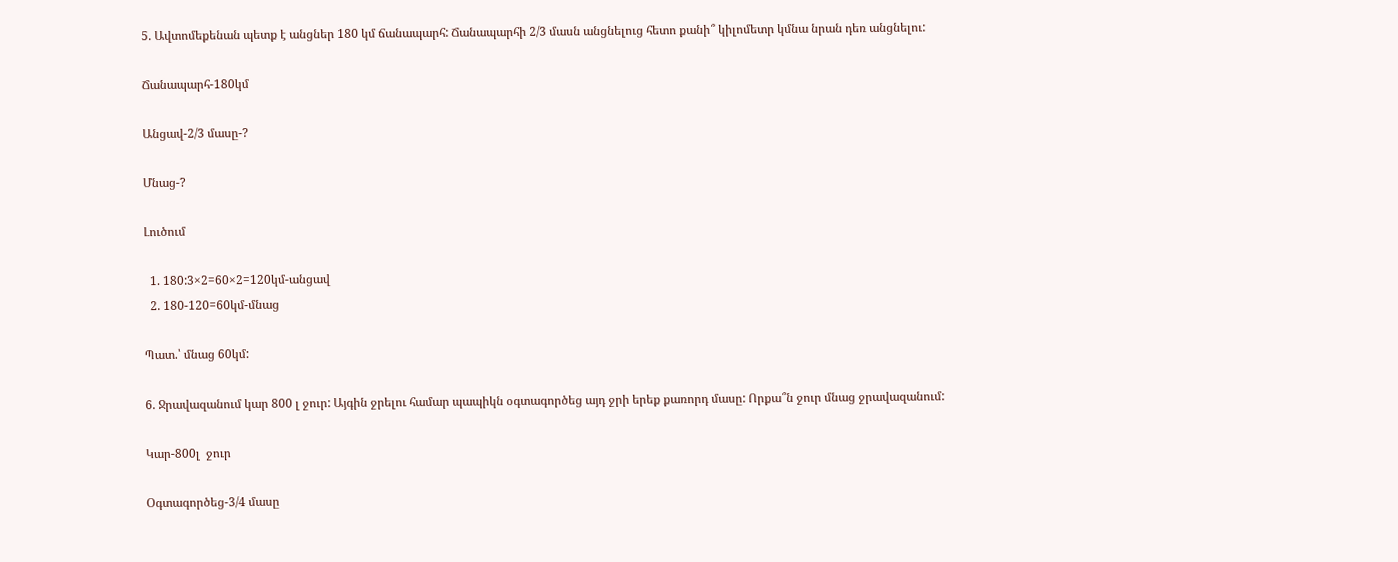5. Ավտոմեքենան պետք է անցներ 180 կմ ճանապարհ: Ճանապարհի 2/3 մասն անցնելուց հետո քանի՞ կիլոմետր կմնա նրան դեռ անցնելու:

Ճանապարհ-180կմ

Անցավ-2/3 մասը-?

Մնաց-?

Լուծում

  1. 180:3×2=60×2=120կմ-անցավ
  2. 180-120=60կմ-մնաց

Պատ.՝ մնաց 60կմ:

6. Ջրավազանում կար 800 լ ջուր: Այգին ջրելու համար պապիկն օգտագործեց այդ ջրի երեք քառորդ մասը: Որքա՞ն ջուր մնաց ջրավազանում:

Կար-800լ  ջուր

Օգտագործեց-3/4 մասը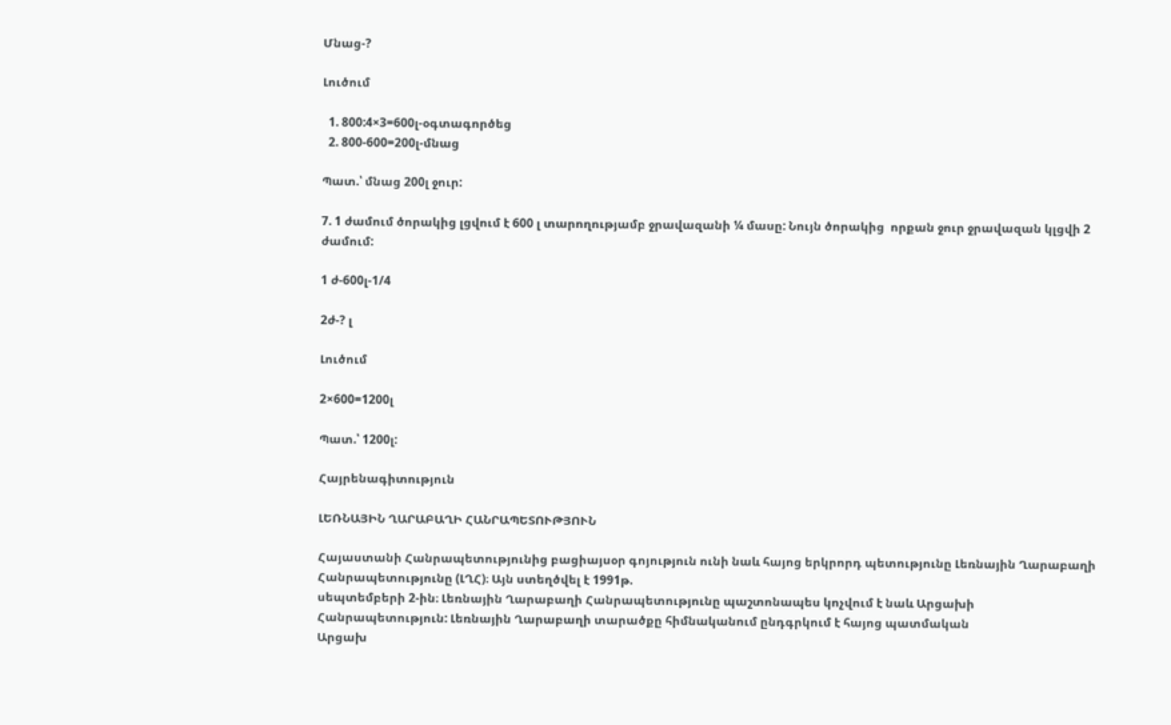Մնաց-?

Լուծում

  1. 800:4×3=600լ-օգտագործեց
  2. 800-600=200լ-մնաց

Պատ.՝ մնաց 200լ ջուր:

7. 1 ժամում ծորակից լցվում է 600 լ տարողությամբ ջրավազանի ¼ մասը: Նույն ծորակից  որքան ջուր ջրավազան կլցվի 2 ժամում:

1 ժ-600լ-1/4

2ժ-? լ

Լուծում

2×600=1200լ

Պատ.՝ 1200լ:

Հայրենագիտություն

ԼԵՌՆԱՅԻՆ ՂԱՐԱԲԱՂԻ ՀԱՆՐԱՊԵՏՈՒԹՅՈՒՆ

Հայաստանի Հանրապետությունից բացիայսօր գոյություն ունի նաև հայոց երկրորդ պետությունը Լեռնային Ղարաբաղի Հանրապետությունը (ԼՂՀ)։ Այն ստեղծվել է 1991թ.
սեպտեմբերի 2-ին։ Լեռնային Ղարաբաղի Հանրապետությունը պաշտոնապես կոչվում է նաև Արցախի
Հանրապետություն: Լեռնային Ղարաբաղի տարածքը հիմնականում ընդգրկում է հայոց պատմական
Արցախ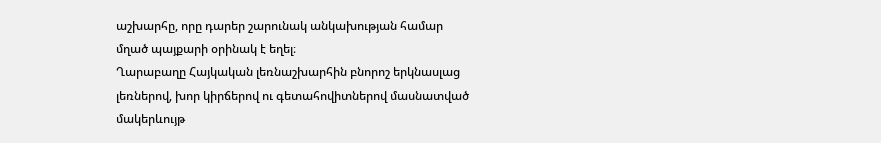աշխարհը, որը դարեր շարունակ անկախության համար
մղած պայքարի օրինակ է եղել։
Ղարաբաղը Հայկական լեռնաշխարհին բնորոշ երկնասլաց
լեռներով, խոր կիրճերով ու գետահովիտներով մասնատված
մակերևույթ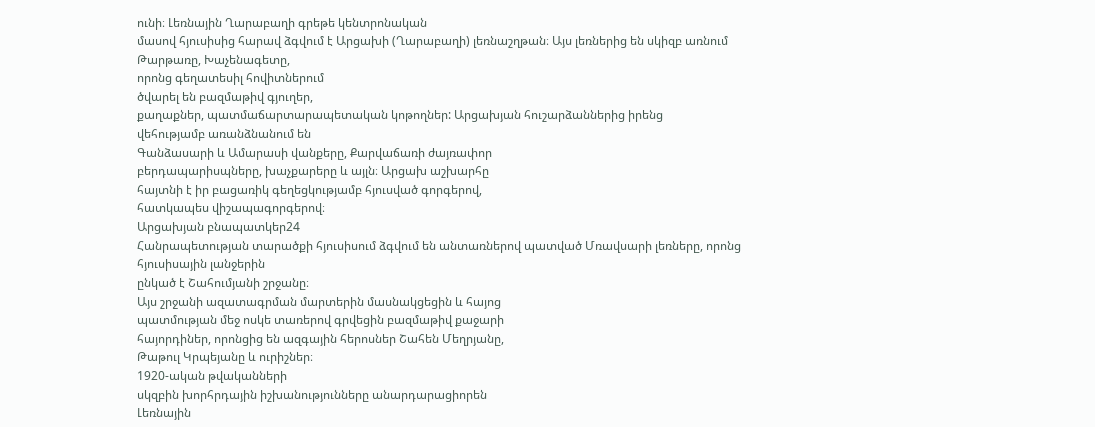ունի։ Լեռնային Ղարաբաղի գրեթե կենտրոնական
մասով հյուսիսից հարավ ձգվում է Արցախի (Ղարաբաղի) լեռնաշղթան։ Այս լեռներից են սկիզբ առնում Թարթառը, Խաչենագետը,
որոնց գեղատեսիլ հովիտներում
ծվարել են բազմաթիվ գյուղեր,
քաղաքներ, պատմաճարտարապետական կոթողներ: Արցախյան հուշարձաններից իրենց
վեհությամբ առանձնանում են
Գանձասարի և Ամարասի վանքերը, Քարվաճառի ժայռափոր
բերդապարիսպները, խաչքարերը և այլն։ Արցախ աշխարհը
հայտնի է իր բացառիկ գեղեցկությամբ հյուսված գորգերով,
հատկապես վիշապագորգերով։
Արցախյան բնապատկեր24
Հանրապետության տարածքի հյուսիսում ձգվում են անտառներով պատված Մռավսարի լեռները, որոնց հյուսիսային լանջերին
ընկած է Շահումյանի շրջանը։
Այս շրջանի ազատագրման մարտերին մասնակցեցին և հայոց
պատմության մեջ ոսկե տառերով գրվեցին բազմաթիվ քաջարի
հայորդիներ, որոնցից են ազգային հերոսներ Շահեն Մեղրյանը,
Թաթուլ Կրպեյանը և ուրիշներ։
1920-ական թվականների
սկզբին խորհրդային իշխանությունները անարդարացիորեն
Լեռնային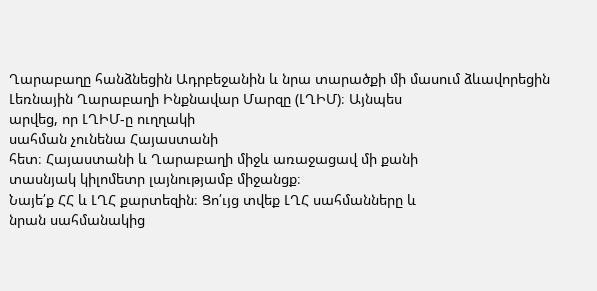Ղարաբաղը հանձնեցին Ադրբեջանին և նրա տարածքի մի մասում ձևավորեցին
Լեռնային Ղարաբաղի Ինքնավար Մարզը (ԼՂԻՄ)։ Այնպես
արվեց, որ ԼՂԻՄ-ը ուղղակի
սահման չունենա Հայաստանի
հետ։ Հայաստանի և Ղարաբաղի միջև առաջացավ մի քանի
տասնյակ կիլոմետր լայնությամբ միջանցք։
Նայե՛ք ՀՀ և ԼՂՀ քարտեզին։ Ցո՛ւյց տվեք ԼՂՀ սահմանները և
նրան սահմանակից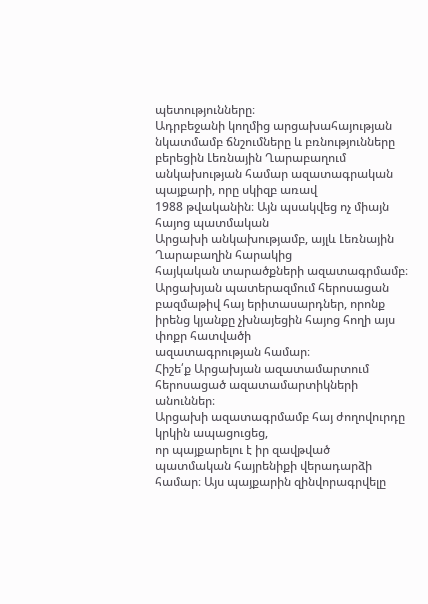պետությունները։
Ադրբեջանի կողմից արցախահայության նկատմամբ ճնշումները և բռնությունները բերեցին Լեռնային Ղարաբաղում անկախության համար ազատագրական պայքարի, որը սկիզբ առավ
1988 թվականին։ Այն պսակվեց ոչ միայն հայոց պատմական
Արցախի անկախությամբ, այլև Լեռնային Ղարաբաղին հարակից
հայկական տարածքների ազատագրմամբ։ Արցախյան պատերազմում հերոսացան բազմաթիվ հայ երիտասարդներ, որոնք
իրենց կյանքը չխնայեցին հայոց հողի այս փոքր հատվածի
ազատագրության համար։
Հիշե՛ք Արցախյան ազատամարտում հերոսացած ազատամարտիկների անուններ։
Արցախի ազատագրմամբ հայ ժողովուրդը կրկին ապացուցեց,
որ պայքարելու է իր զավթված պատմական հայրենիքի վերադարձի համար։ Այս պայքարին զինվորագրվելը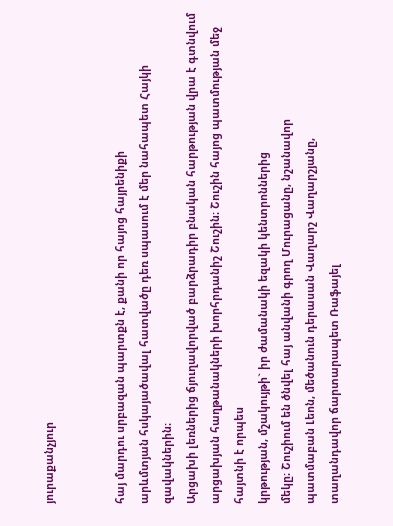յուրաքանչյուր


հայ մարդու սրբազան պարտքն է, քանի որ հայոց հայրենիքի
արևմտյան հսկայածավալ հատվածը դեռ սպասում է մեր նահապետ Հայկի զավակներին։
Արցախի լեռներից ճյուղավորված բարձրադիր բնական հարթության վրա է գտնվում արցախյան հաղթանակների խորհրդանիշ Շուշին։ Շուշին հայոց պատմության մեջ հայտնի է որպես
կրթության, մշակույթի` իր ժամանակի եզակի կենտրոններից
մեկը։ Շուշիում են ծնվել հայ անվանի գրող Մուրացանը, նշանավոր
պատմաբան Լեոն, մեծանուն դերասան Վաղարշ Վաղարշյանը,
տաղանդավոր ճարտարապետ Ռաֆայել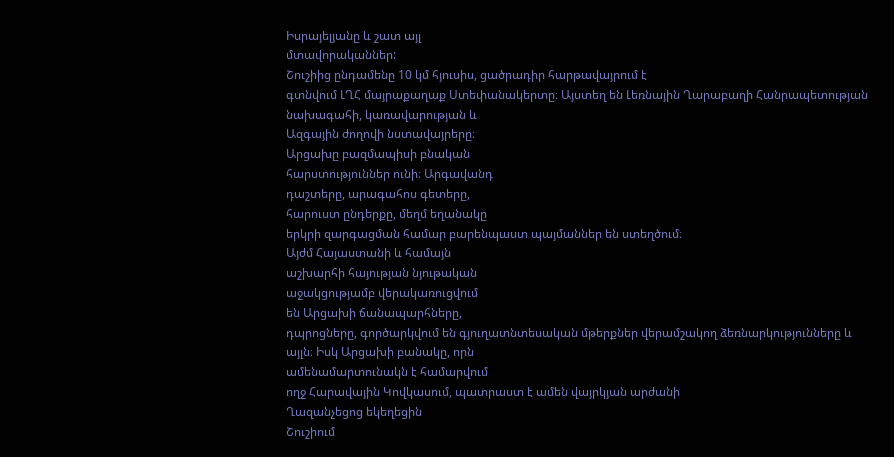Իսրայելյանը և շատ այլ
մտավորականներ:
Շուշիից ընդամենը 10 կմ հյուսիս, ցածրադիր հարթավայրում է
գտնվում ԼՂՀ մայրաքաղաք Ստեփանակերտը։ Այստեղ են Լեռնային Ղարաբաղի Հանրապետության
նախագահի, կառավարության և
Ազգային ժողովի նստավայրերը։
Արցախը բազմապիսի բնական
հարստություններ ունի։ Արգավանդ
դաշտերը, արագահոս գետերը,
հարուստ ընդերքը, մեղմ եղանակը
երկրի զարգացման համար բարենպաստ պայմաններ են ստեղծում։
Այժմ Հայաստանի և համայն
աշխարհի հայության նյութական
աջակցությամբ վերակառուցվում
են Արցախի ճանապարհները,
դպրոցները, գործարկվում են գյուղատնտեսական մթերքներ վերամշակող ձեռնարկությունները և
այլն։ Իսկ Արցախի բանակը, որն
ամենամարտունակն է համարվում
ողջ Հարավային Կովկասում, պատրաստ է ամեն վայրկյան արժանի
Ղազանչեցոց եկեղեցին
Շուշիում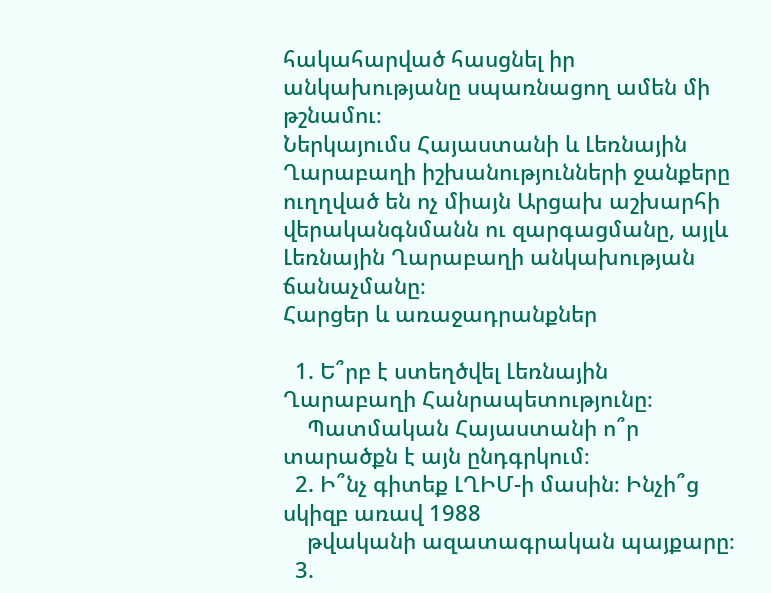հակահարված հասցնել իր անկախությանը սպառնացող ամեն մի
թշնամու։
Ներկայումս Հայաստանի և Լեռնային Ղարաբաղի իշխանությունների ջանքերը ուղղված են ոչ միայն Արցախ աշխարհի վերականգնմանն ու զարգացմանը, այլև Լեռնային Ղարաբաղի անկախության ճանաչմանը։
Հարցեր և առաջադրանքներ

  1. Ե՞րբ է ստեղծվել Լեռնային Ղարաբաղի Հանրապետությունը։
    Պատմական Հայաստանի ո՞ր տարածքն է այն ընդգրկում։
  2. Ի՞նչ գիտեք ԼՂԻՄ-ի մասին։ Ինչի՞ց սկիզբ առավ 1988
    թվականի ազատագրական պայքարը։
  3.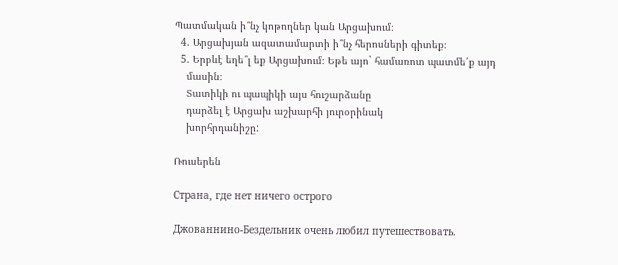Պատմական ի՞նչ կոթողներ կան Արցախում։
  4. Արցախյան ազատամարտի ի՞նչ հերոսների գիտեք։
  5. Երբևէ եղե՞լ եք Արցախում։ Եթե այո` համառոտ պատմե՛ք այդ
    մասին։
    Տատիկի ու պապիկի այս հուշարձանը
    դարձել է Արցախ աշխարհի յուրօրինակ
    խորհրդանիշը:

Ռուսերեն

Страна, где нет ничего острого

Джованнино-Бездельник очень любил путешествовать.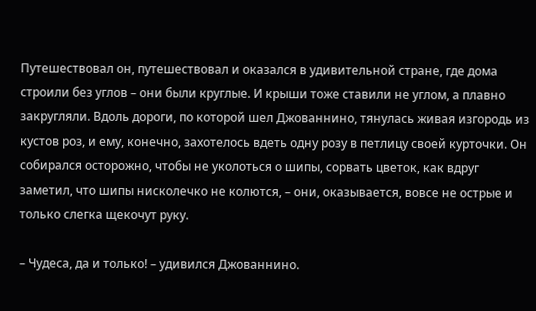Путешествовал он, путешествовал и оказался в удивительной стране, где дома строили без углов – они были круглые. И крыши тоже ставили не углом, а плавно закругляли. Вдоль дороги, по которой шел Джованнино, тянулась живая изгородь из кустов роз, и ему, конечно, захотелось вдеть одну розу в петлицу своей курточки. Он собирался осторожно, чтобы не уколоться о шипы, сорвать цветок, как вдруг заметил, что шипы нисколечко не колются, – они, оказывается, вовсе не острые и только слегка щекочут руку.

– Чудеса, да и только! – удивился Джованнино.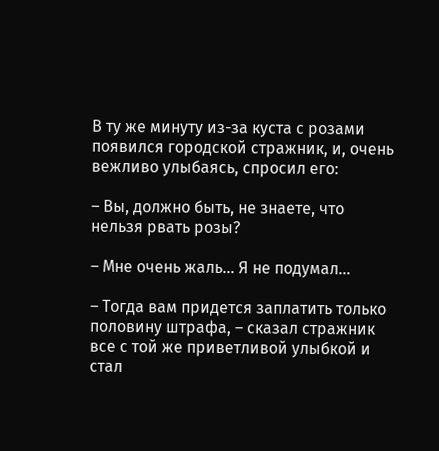В ту же минуту из-за куста с розами появился городской стражник, и, очень вежливо улыбаясь, спросил его:

– Вы, должно быть, не знаете, что нельзя рвать розы?

– Мне очень жаль… Я не подумал…

– Тогда вам придется заплатить только половину штрафа, – сказал стражник все с той же приветливой улыбкой и стал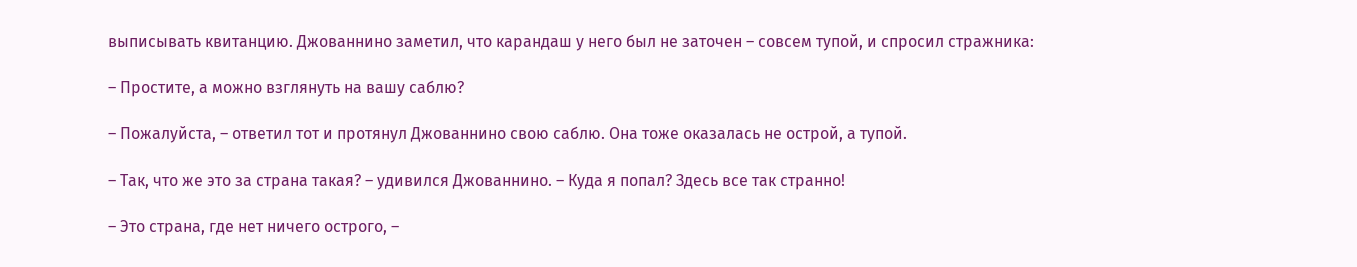выписывать квитанцию. Джованнино заметил, что карандаш у него был не заточен – совсем тупой, и спросил стражника:

– Простите, а можно взглянуть на вашу саблю?

– Пожалуйста, – ответил тот и протянул Джованнино свою саблю. Она тоже оказалась не острой, а тупой.

– Так, что же это за страна такая? – удивился Джованнино. – Куда я попал? Здесь все так странно!

– Это страна, где нет ничего острого, –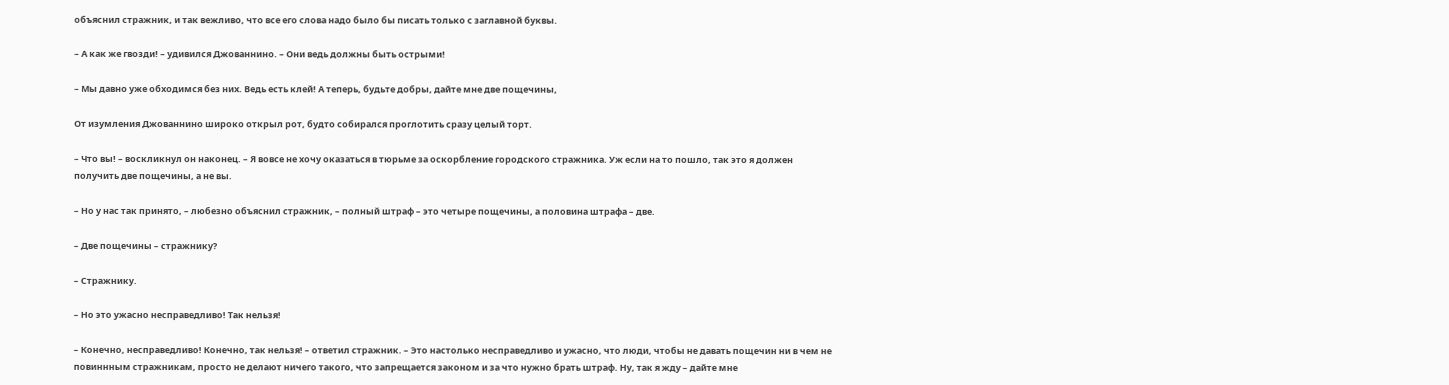объяснил стражник, и так вежливо, что все его слова надо было бы писать только с заглавной буквы.

– А как же гвозди! – удивился Джованнино. – Они ведь должны быть острыми!

– Мы давно уже обходимся без них. Ведь есть клей! А теперь, будьте добры, дайте мне две пощечины,

От изумления Джованнино широко открыл рот, будто собирался проглотить сразу целый торт.

– Что вы! – воскликнул он наконец. – Я вовсе не хочу оказаться в тюрьме за оскорбление городского стражника. Уж если на то пошло, так это я должен получить две пощечины, а не вы.

– Но у нас так принято, – любезно объяснил стражник, – полный штраф – это четыре пощечины, а половина штрафа – две.

– Две пощечины – стражнику?

– Стражнику.

– Но это ужасно несправедливо! Так нельзя!

– Конечно, несправедливо! Конечно, так нельзя! – ответил стражник. – Это настолько несправедливо и ужасно, что люди, чтобы не давать пощечин ни в чем не повиннным стражникам, просто не делают ничего такого, что запрещается законом и за что нужно брать штраф. Ну, так я жду – дайте мне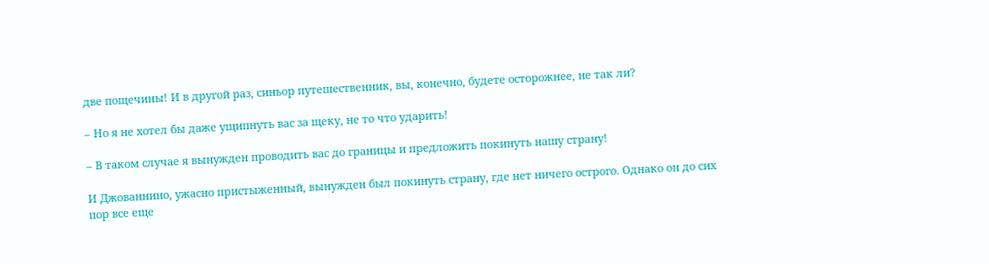две пощечины! И в другой раз, синьор путешественник, вы, конечно, будете осторожнее, не так ли?

– Но я не хотел бы даже ущипнуть вас за щеку, не то что ударить!

– В таком случае я вынужден проводить вас до границы и предложить покинуть нашу страну!

И Джованнино, ужасно пристыженный, вынужден был покинуть страну, где нет ничего острого. Однако он до сих пор все еще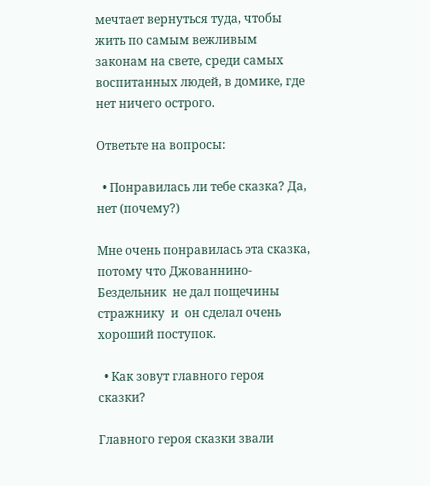мечтает вернуться туда, чтобы жить по самым вежливым законам на свете, среди самых воспитанных людей, в домике, где нет ничего острого.

Ответьте на вопросы:

  • Понравилась ли тебе сказка? Да, нет (почему?)

Мне очень понравилась эта сказка, потому что Джованнино-Бездельник  не дал пощечины стражнику  и  он сделал очень хороший поступок.

  • Как зовут главного героя сказки?

Главного героя сказки звали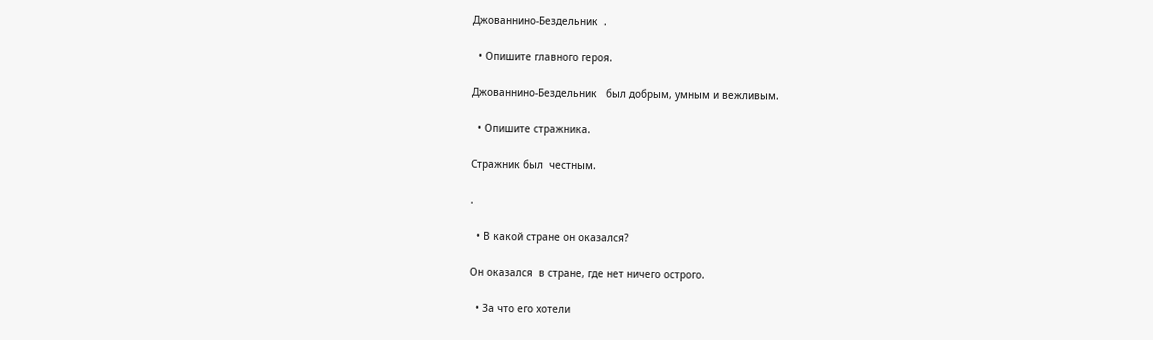Джованнино-Бездельник  .

  • Опишите главного героя.

Джованнино-Бездельник   был добрым, умным и вежливым.

  • Опишите стражника.

Стражник был  честным.

.

  • В какой стране он оказался?

Он оказался  в стране, где нет ничего острого.

  • За что его хотели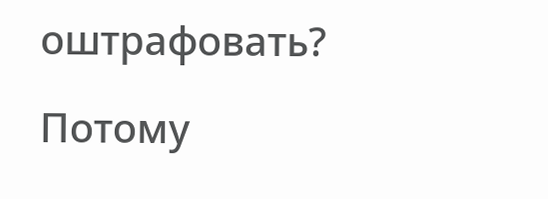оштрафовать?

Потому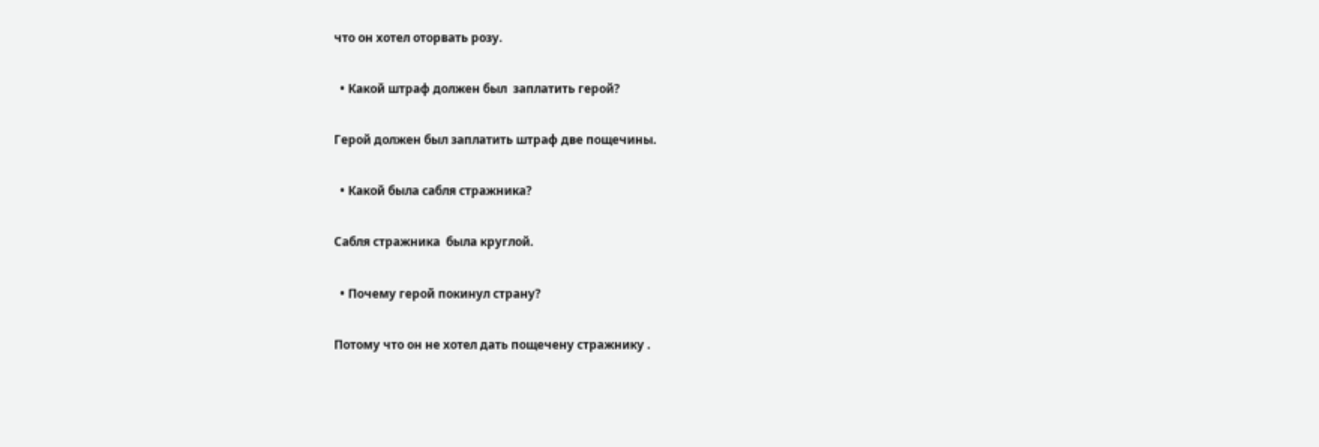что он хотел оторвать розу.

  • Какой штраф должен был  заплатить герой?

Герой должен был заплатить штраф две пощечины.

  • Какой была сабля стражника?

Сабля стражника  была круглой.

  • Почему герой покинул страну?

Потому что он не хотел дать пощечену стражнику .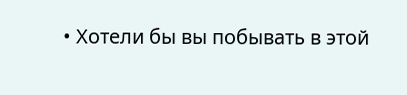• Хотели бы вы побывать в этой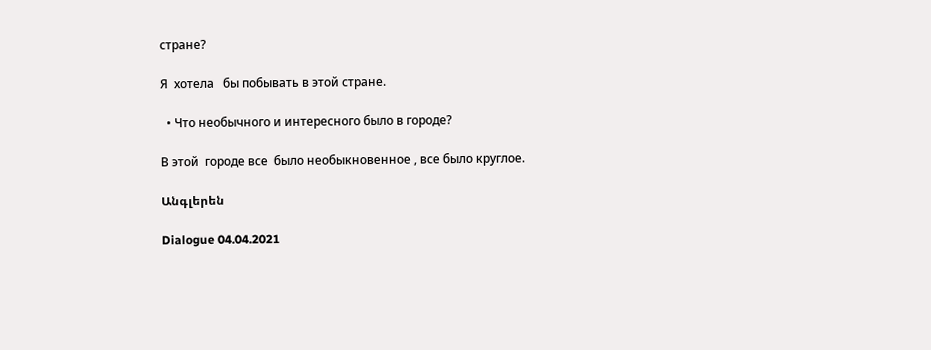стране?

Я  хотела   бы побывать в этой стране.

  • Что необычного и интересного было в городе?

В этой  городе все  было необыкновенное , все было круглое.

Անգլերեն

Dialogue 04.04.2021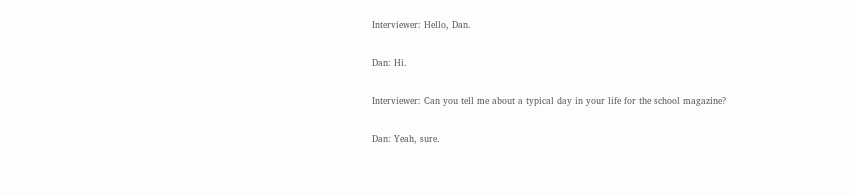Interviewer: Hello, Dan.

Dan: Hi.

Interviewer: Can you tell me about a typical day in your life for the school magazine?

Dan: Yeah, sure.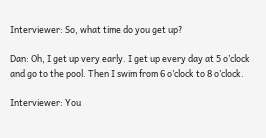Interviewer: So, what time do you get up?

Dan: Oh, I get up very early. I get up every day at 5 o’clock and go to the pool. Then I swim from 6 o’clock to 8 o’clock.

Interviewer: You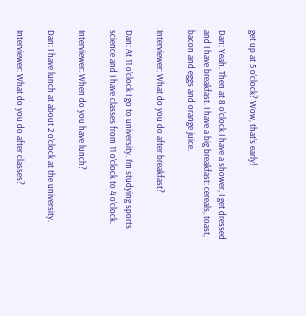get up at 5 o’clock? Wow, that’s early!

Dan: Yeah. Then at 8 o’clock I have a shower, I get dressed and I have breakfast. I have a big breakfast: cereals, toast, bacon and eggs and orange juice.

Interviewer: What do you do after breakfast?

Dan: At 11 o’clock I go to university. I’m studying sports science and I have classes from 11 o’clock to 4 o’clock.

Interviewer: When do you have lunch?

Dan: I have lunch at about 2 o’clock at the university.

Interviewer: What do you do after classes?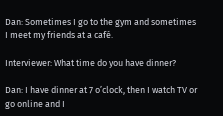Dan: Sometimes I go to the gym and sometimes I meet my friends at a café.

Interviewer: What time do you have dinner?

Dan: I have dinner at 7 o’clock, then I watch TV or go online and I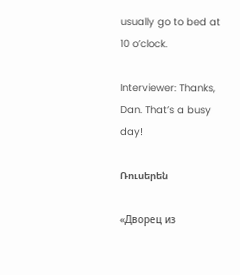usually go to bed at 10 o’clock.

Interviewer: Thanks, Dan. That’s a busy day!

Ռուսերեն

«Дворец из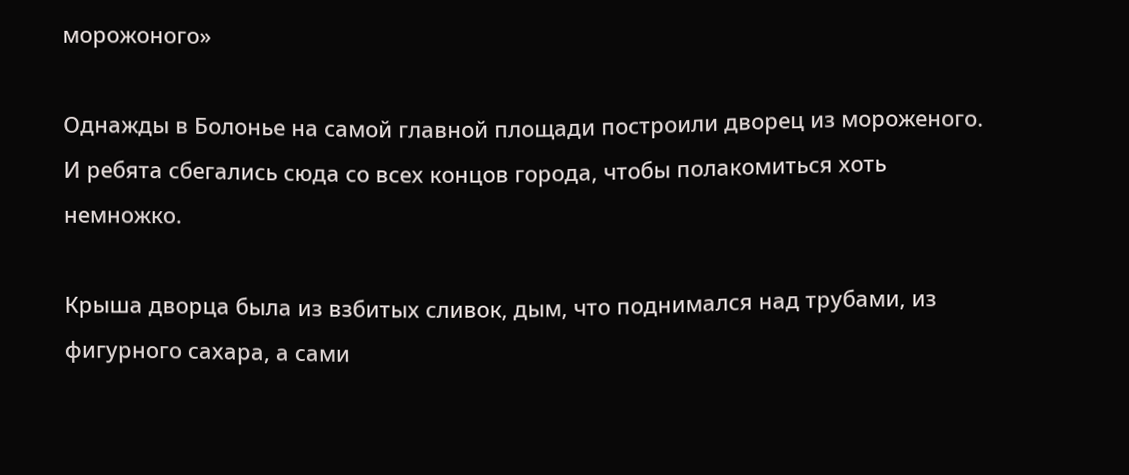морожоного»

Однажды в Болонье на самой главной площади построили дворец из мороженого. И ребята сбегались сюда со всех концов города, чтобы полакомиться хоть немножко.

Крыша дворца была из взбитых сливок, дым, что поднимался над трубами, из фигурного сахара, а сами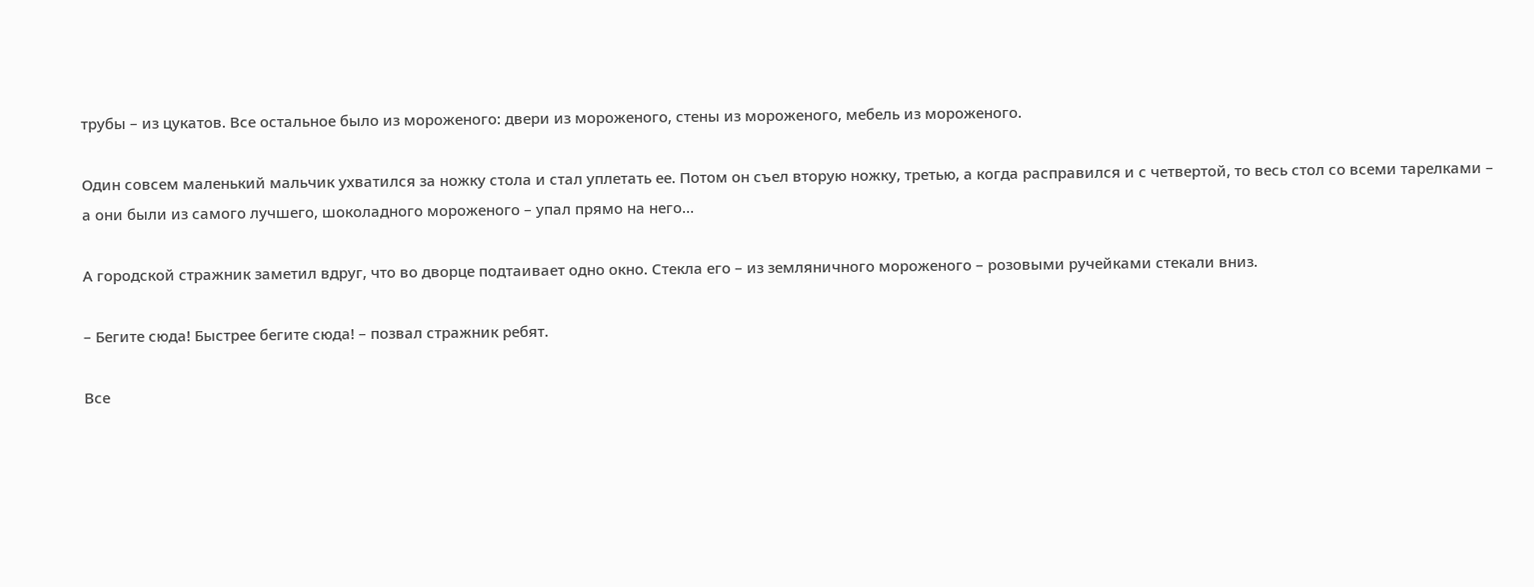трубы – из цукатов. Все остальное было из мороженого: двери из мороженого, стены из мороженого, мебель из мороженого.

Один совсем маленький мальчик ухватился за ножку стола и стал уплетать ее. Потом он съел вторую ножку, третью, а когда расправился и с четвертой, то весь стол со всеми тарелками – а они были из самого лучшего, шоколадного мороженого – упал прямо на него…

А городской стражник заметил вдруг, что во дворце подтаивает одно окно. Стекла его – из земляничного мороженого – розовыми ручейками стекали вниз.

– Бегите сюда! Быстрее бегите сюда! – позвал стражник ребят.

Все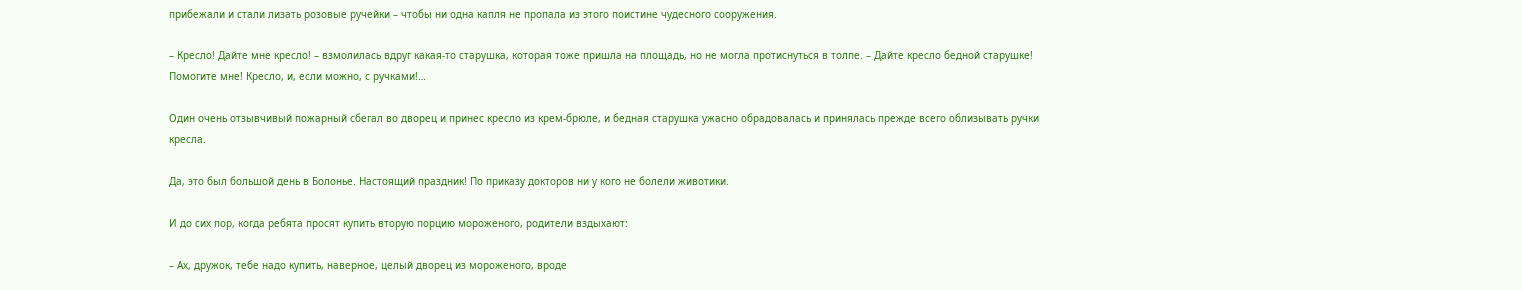прибежали и стали лизать розовые ручейки – чтобы ни одна капля не пропала из этого поистине чудесного сооружения.

– Кресло! Дайте мне кресло! – взмолилась вдруг какая-то старушка, которая тоже пришла на площадь, но не могла протиснуться в толпе. – Дайте кресло бедной старушке! Помогите мне! Кресло, и, если можно, с ручками!…

Один очень отзывчивый пожарный сбегал во дворец и принес кресло из крем-брюле, и бедная старушка ужасно обрадовалась и принялась прежде всего облизывать ручки кресла.

Да, это был большой день в Болонье. Настоящий праздник! По приказу докторов ни у кого не болели животики.

И до сих пор, когда ребята просят купить вторую порцию мороженого, родители вздыхают:

– Ах, дружок, тебе надо купить, наверное, целый дворец из мороженого, вроде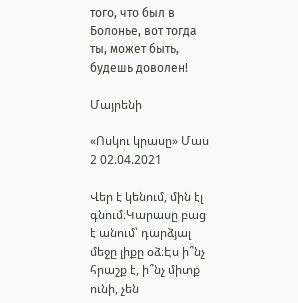того, что был в Болонье, вот тогда ты, может быть, будешь доволен!

Մայրենի

«Ոսկու կրասը» Մաս 2 02.04.2021

Վեր է կենում, մին էլ գնում։Կարասը բաց է անում՝ դարձյալ մեջը լիքը օձ։Էս ի՞նչ հրաշք է, ի՞նչ միտք ունի, չեն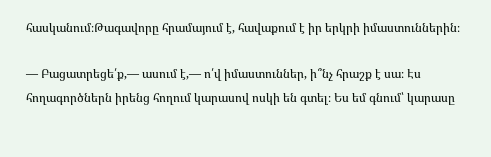հասկանում։Թագավորը հրամայում է, հավաքում է իր երկրի իմաստուններին։

— Բացատրեցե՛ք,— ասում է,— ո՛վ իմաստուններ, ի՞նչ հրաշք է սա։ Էս հողագործներն իրենց հողում կարասով ոսկի են գտել։ Ես եմ գնում՝ կարասը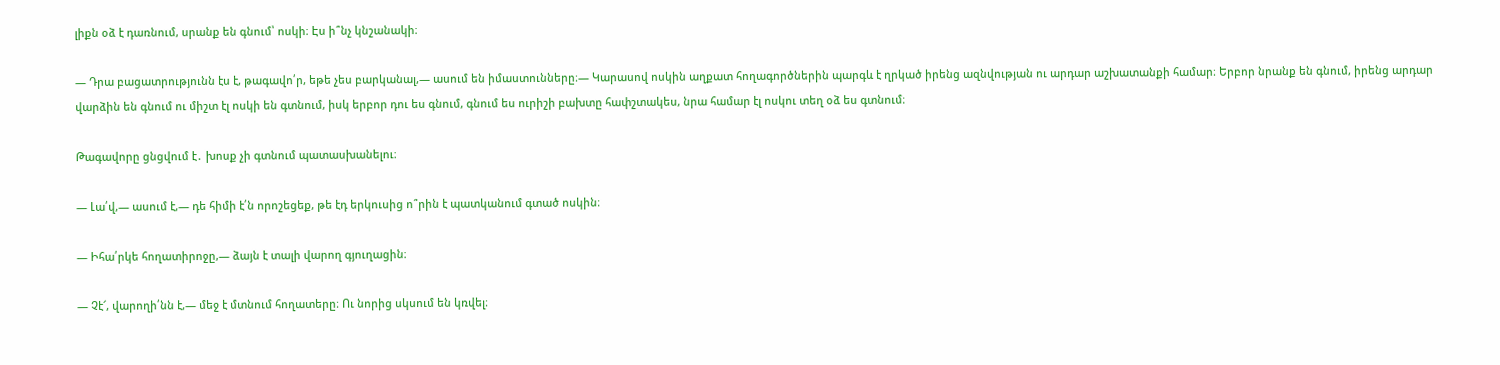լիքն օձ է դառնում, սրանք են գնում՝ ոսկի։ Էս ի՞նչ կնշանակի։

— Դրա բացատրությունն էս է, թագավո՛ր, եթե չես բարկանալ,— ասում են իմաստունները։— Կարասով ոսկին աղքատ հողագործներին պարգև է ղրկած իրենց ազնվության ու արդար աշխատանքի համար։ Երբոր նրանք են գնում, իրենց արդար վարձին են գնում ու միշտ էլ ոսկի են գտնում, իսկ երբոր դու ես գնում, գնում ես ուրիշի բախտը հափշտակես, նրա համար էլ ոսկու տեղ օձ ես գտնում։

Թագավորը ցնցվում է․ խոսք չի գտնում պատասխանելու։

— Լա՛վ,— ասում է,— դե հիմի է՛ն որոշեցեք, թե էդ երկուսից ո՞րին է պատկանում գտած ոսկին։

— Իհա՛րկե հողատիրոջը,— ձայն է տալի վարող գյուղացին։

— Չէ՜, վարողի՛նն է,— մեջ է մտնում հողատերը։ Ու նորից սկսում են կռվել։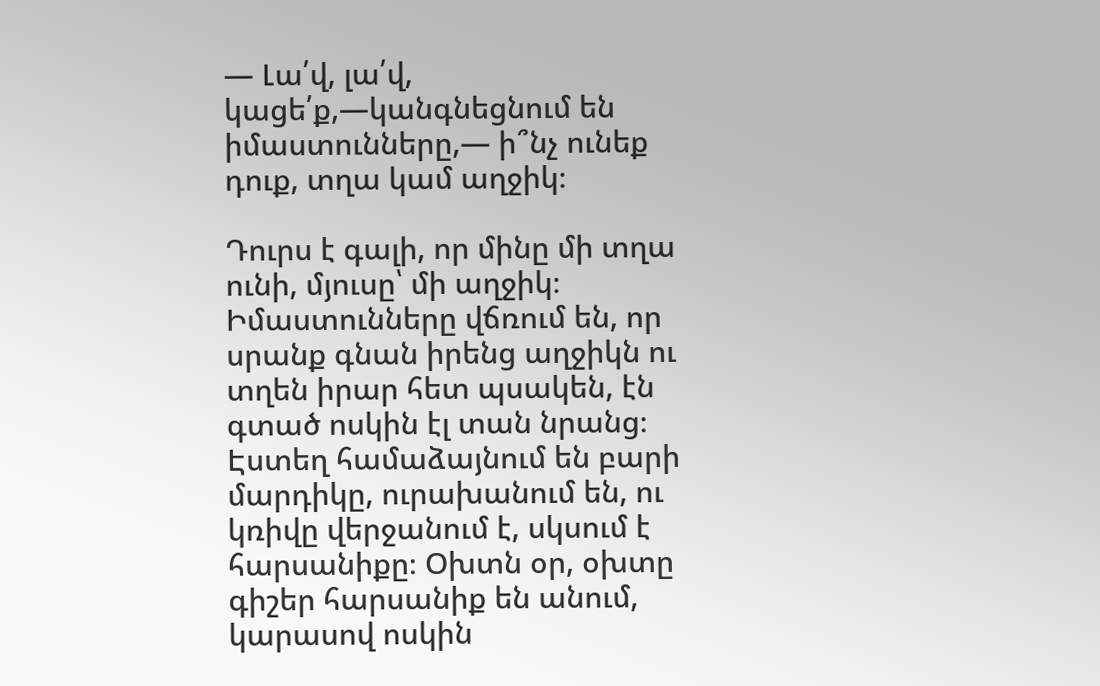— Լա՛վ, լա՛վ, կացե՛ք,—կանգնեցնում են իմաստունները,— ի՞նչ ունեք դուք, տղա կամ աղջիկ։

Դուրս է գալի, որ մինը մի տղա ունի, մյուսը՝ մի աղջիկ։ Իմաստունները վճռում են, որ սրանք գնան իրենց աղջիկն ու տղեն իրար հետ պսակեն, էն գտած ոսկին էլ տան նրանց։ Էստեղ համաձայնում են բարի մարդիկը, ուրախանում են, ու կռիվը վերջանում է, սկսում է հարսանիքը։ Օխտն օր, օխտը գիշեր հարսանիք են անում, կարասով ոսկին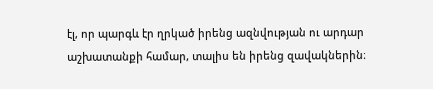էլ, որ պարգև էր ղրկած իրենց ազնվության ու արդար աշխատանքի համար, տալիս են իրենց զավակներին։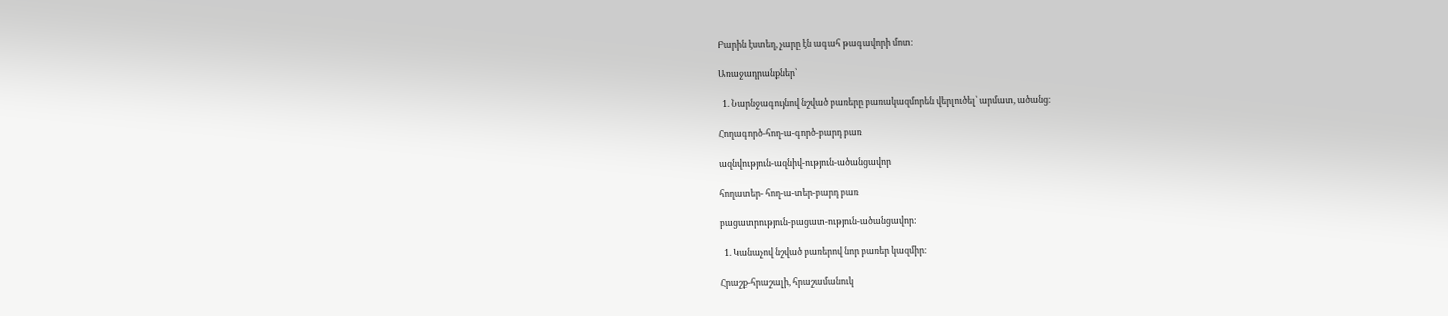Բարին էստեղ, չարը էն ագահ թագավորի մոտ։

Առաջադրանքներ՝

  1. Նարնջագույնով նշված բառերը բառակազմորեն վերլուծել՝ արմատ, ածանց։

Հողագործ-հող-ա-գործ-բարդ բառ

ազնվություն-ազնիվ-ություն-ածանցավոր

հողատեր- հող-ա-տեր-բարդ բառ

բացատրություն-բացատ-ություն-ածանցավոր:

  1. Կանաչով նշված բառերով նոր բառեր կազմիր։

Հրաշք-հրաշալի, հրաշամանուկ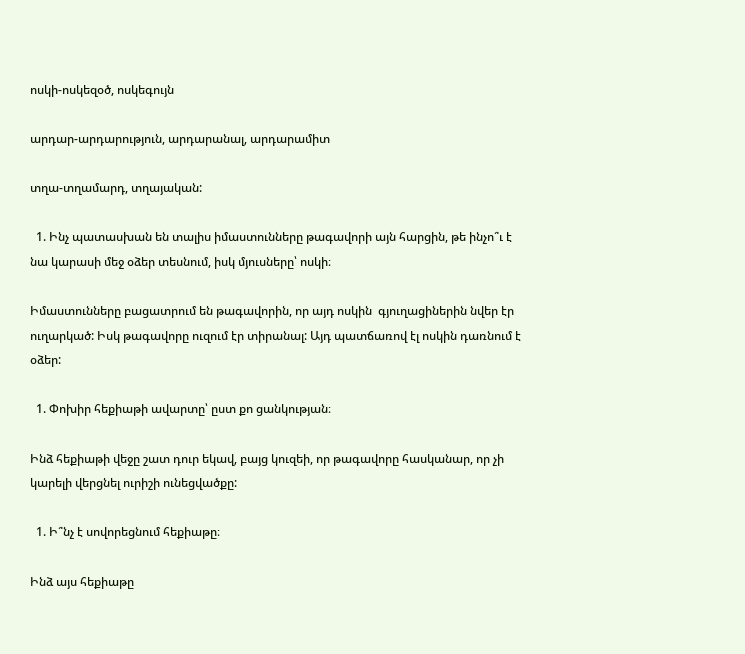ոսկի-ոսկեզօծ, ոսկեգույն

արդար-արդարություն, արդարանալ, արդարամիտ

տղա-տղամարդ, տղայական:

  1. Ինչ պատասխան են տալիս իմաստունները թագավորի այն հարցին, թե ինչո՞ւ է նա կարասի մեջ օձեր տեսնում, իսկ մյուսները՝ ոսկի։

Իմաստունները բացատրում են թագավորին, որ այդ ոսկին  գյուղացիներին նվեր էր ուղարկած: Իսկ թագավորը ուզում էր տիրանալ: Այդ պատճառով էլ ոսկին դառնում է օձեր:

  1. Փոխիր հեքիաթի ավարտը՝ ըստ քո ցանկության։

Ինձ հեքիաթի վեջը շատ դուր եկավ, բայց կուզեի, որ թագավորը հասկանար, որ չի կարելի վերցնել ուրիշի ունեցվածքը:

  1. Ի՞նչ է սովորեցնում հեքիաթը։

Ինձ այս հեքիաթը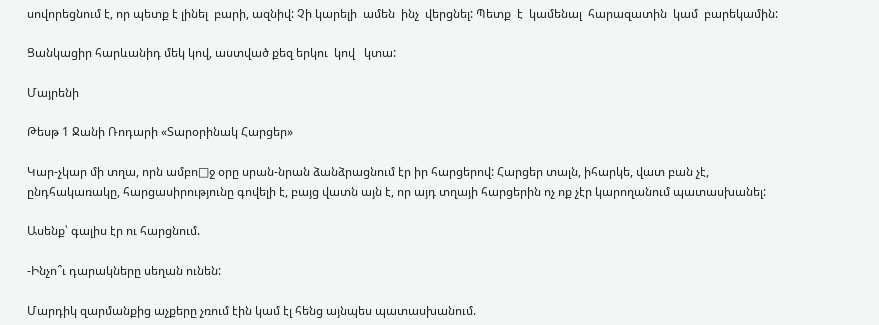սովորեցնում է, որ պետք է լինել  բարի, ազնիվ: Չի կարելի  ամեն  ինչ  վերցնել: Պետք  է  կամենալ  հարազատին  կամ  բարեկամին:

Ցանկացիր հարևանիդ մեկ կով, աստված քեզ երկու  կով   կտա:

Մայրենի

Թեսթ 1 Ջանի Ռոդարի «Տարօրինակ Հարցեր»

Կար-չկար մի տղա, որն ամբո□ջ օրը սրան-նրան ձանձրացնում էր իր հարցերով: Հարցեր տալն, իհարկե, վատ բան չէ, ընդհակառակը, հարցասիրությունը գովելի է, բայց վատն այն է, որ այդ տղայի հարցերին ոչ ոք չէր կարողանում պատասխանել:

Ասենք՝ գալիս էր ու հարցնում.

-Ինչո՞ւ դարակները սեղան ունեն:

Մարդիկ զարմանքից աչքերը չռում էին կամ էլ հենց այնպես պատասխանում.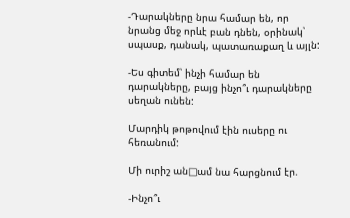-Դարակները նրա համար են, որ նրանց մեջ որևէ բան դնեն, օրինակ՝ սպասք, դանակ, պատառաքաղ և այլն:

-Ես գիտեմ՝ ինչի համար են դարակները, բայց ինչո՞ւ դարակները սեղան ունեն:

Մարդիկ թոթովում էին ուսերը ու հեռանում:

Մի ուրիշ ան□ամ նա հարցնում էր.

-Ինչո՞ւ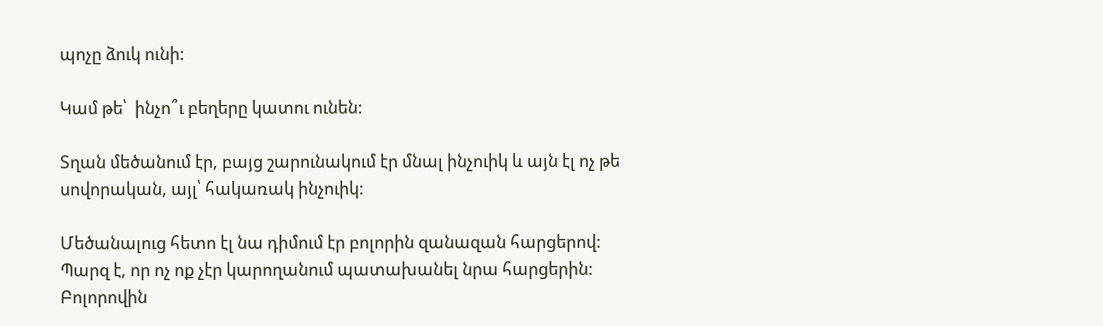պոչը ձուկ ունի:

Կամ թե՝  ինչո՞ւ բեղերը կատու ունեն:

Տղան մեծանում էր, բայց շարունակում էր մնալ ինչուիկ և այն էլ ոչ թե սովորական, այլ՝ հակառակ ինչուիկ:

Մեծանալուց հետո էլ նա դիմում էր բոլորին զանազան հարցերով: Պարզ է, որ ոչ ոք չէր կարողանում պատախանել նրա հարցերին: Բոլորովին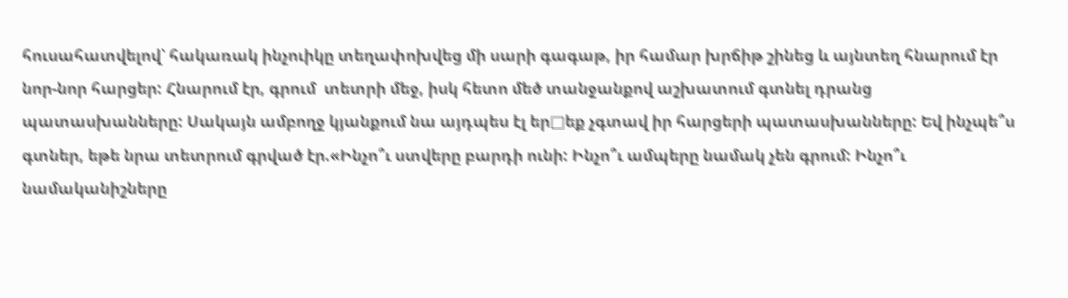հուսահատվելով՝ հակառակ ինչուիկը տեղափոխվեց մի սարի գագաթ, իր համար խրճիթ շինեց և այնտեղ հնարում էր նոր-նոր հարցեր: Հնարում էր, գրում  տետրի մեջ, իսկ հետո մեծ տանջանքով աշխատում գտնել դրանց պատասխանները: Սակայն ամբողջ կյանքում նա այդպես էլ եր□եք չգտավ իր հարցերի պատասխանները: Եվ ինչպե՞ս գտներ, եթե նրա տետրում գրված էր.«Ինչո՞ւ ստվերը բարդի ունի: Ինչո՞ւ ամպերը նամակ չեն գրում: Ինչո՞ւ նամականիշները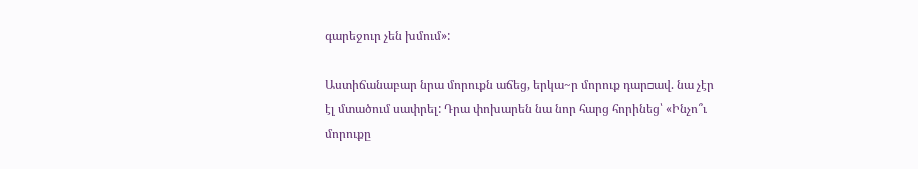գարեջուր չեն խմում»:

Աստիճանաբար նրա մորուքն աճեց, երկա~ր մորուք դար□ավ. նա չէր էլ մտածում սափրել: Դրա փոխարեն նա նոր հարց հորինեց՝ «Ինչո՞ւ մորուքը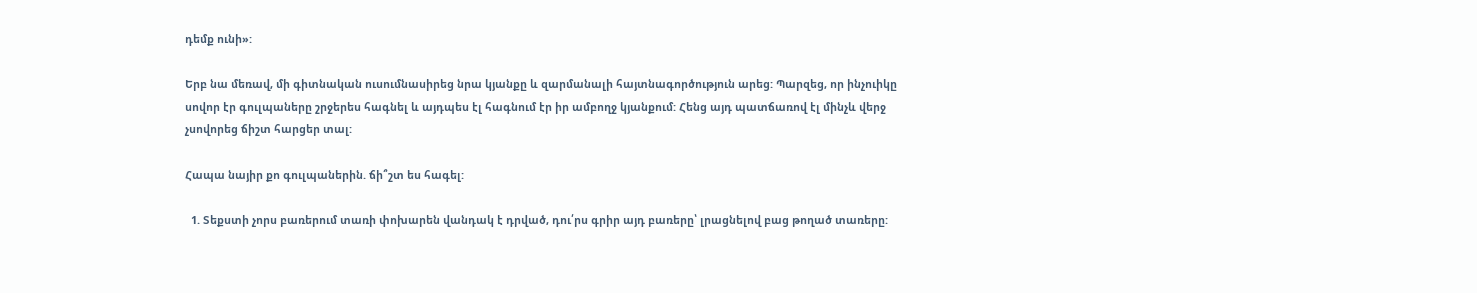դեմք ունի»:

Երբ նա մեռավ, մի գիտնական ուսումնասիրեց նրա կյանքը և զարմանալի հայտնագործություն արեց: Պարզեց, որ ինչուիկը սովոր էր գուլպաները շրջերես հագնել և այդպես էլ հագնում էր իր ամբողջ կյանքում: Հենց այդ պատճառով էլ մինչև վերջ չսովորեց ճիշտ հարցեր տալ:

Հապա նայիր քո գուլպաներին. ճի՞շտ ես հագել:

  1. Տեքստի չորս բառերում տառի փոխարեն վանդակ է դրված, դու՛րս գրիր այդ բառերը՝ լրացնելով բաց թողած տառերը: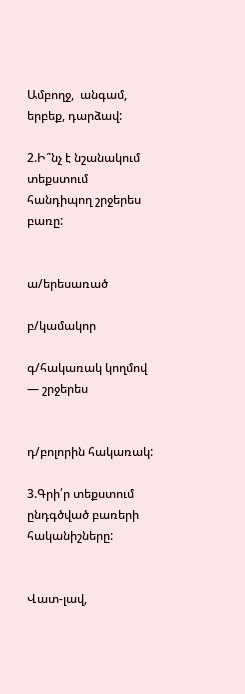Ամբողջ,  անգամ, երբեք, դարձավ:

2.Ի՞նչ է նշանակում տեքստում հանդիպող շրջերես բառը:


ա/երեսառած

բ/կամակոր

գ/հակառակ կողմով — շրջերես


դ/բոլորին հակառակ:

3.Գրի՛ր տեքստում ընդգծված բառերի հականիշները:


Վատ-լավ,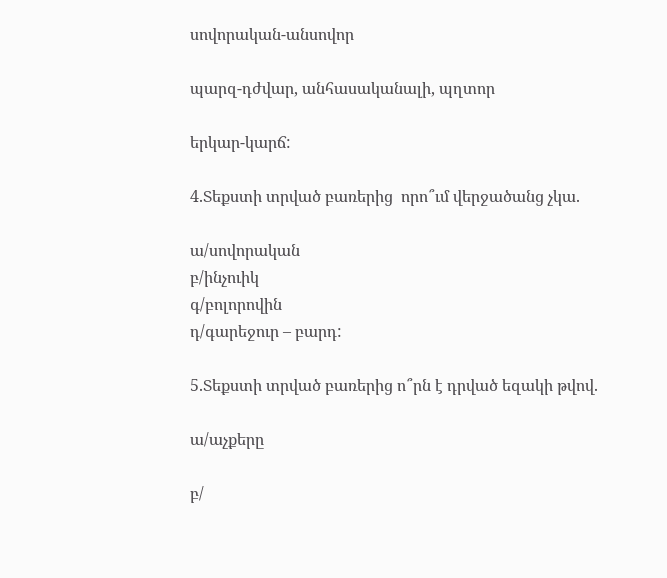սովորական-անսովոր

պարզ-դժվար, անհասականալի, պղտոր

երկար-կարճ:

4.Տեքստի տրված բառերից  որո՞ւմ վերջածանց չկա.

ա/սովորական
բ/ինչուիկ
գ/բոլորովին
դ/գարեջուր – բարդ:

5.Տեքստի տրված բառերից ո՞րն է դրված եզակի թվով.

ա/աչքերը

բ/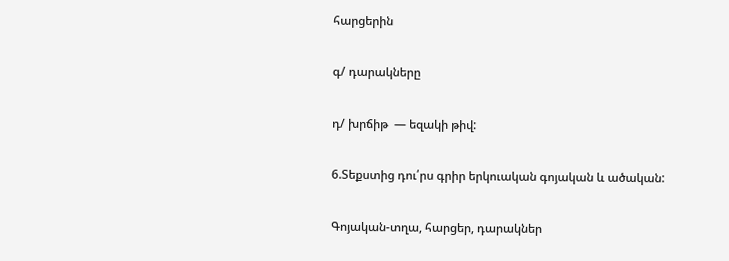հարցերին

գ/ դարակները

դ/ խրճիթ  — եզակի թիվ:

6.Տեքստից դու՛րս գրիր երկուական գոյական և ածական:

Գոյական-տղա, հարցեր, դարակներ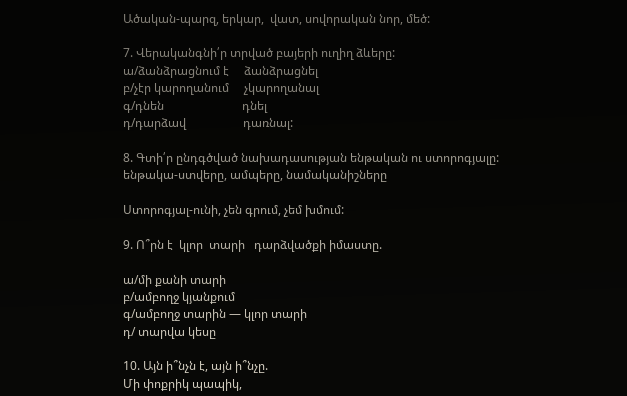Ածական-պարզ, երկար,  վատ, սովորական նոր, մեծ:

7. Վերականգնի՛ր տրված բայերի ուղիղ ձևերը:
ա/ձանձրացնում է     ձանձրացնել
բ/չէր կարողանում     չկարողանալ
գ/դնեն                          դնել
դ/դարձավ                   դառնալ:

8. Գտի՛ր ընդգծված նախադասության ենթական ու ստորոգյալը:
ենթակա-ստվերը, ամպերը, նամականիշները

Ստորոգյալ-ունի, չեն գրում, չեմ խմում:

9. Ո՞րն է  կլոր  տարի   դարձվածքի իմաստը.

ա/մի քանի տարի
բ/ամբողջ կյանքում
գ/ամբողջ տարին — կլոր տարի
դ/ տարվա կեսը

10. Այն ի՞նչն է, այն ի՞նչը.
Մի փոքրիկ պապիկ,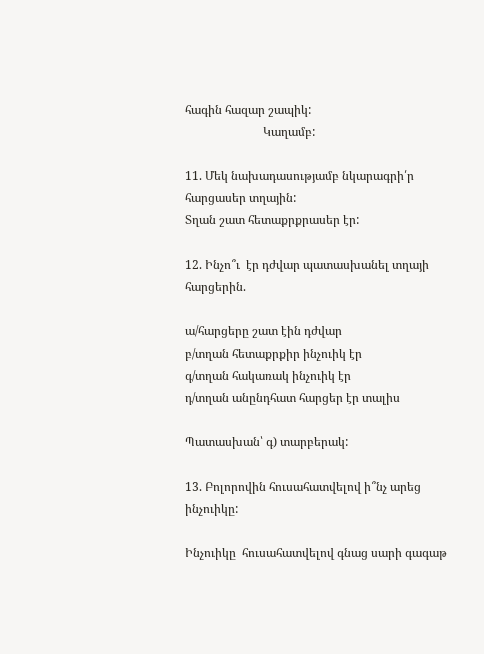հագին հազար շապիկ:
                          Կաղամբ:

11. Մեկ նախադասությամբ նկարագրի՛ր հարցասեր տղային:
Տղան շատ հետաքրքրասեր էր:

12. Ինչո՞ւ  էր դժվար պատասխանել տղայի հարցերին.

ա/հարցերը շատ էին դժվար
բ/տղան հետաքրքիր ինչուիկ էր
գ/տղան հակառակ ինչուիկ էր
դ/տղան անընդհատ հարցեր էր տալիս

Պատասխան՝ գ) տարբերակ:

13. Բոլորովին հուսահատվելով ի՞նչ արեց ինչուիկը:

Ինչուիկը  հուսահատվելով գնաց սարի գագաթ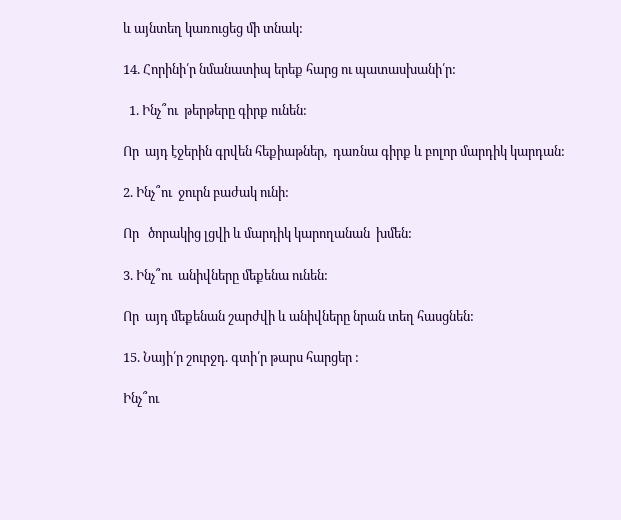և այնտեղ կառուցեց մի տնակ:

14. Հորինի՛ր նմանատիպ երեք հարց ու պատասխանի՛ր:

  1. Ինչ՞ու  թերթերը գիրք ունեն:

Որ  այդ էջերին գրվեն հեքիաթներ,  դառնա գիրք և բոլոր մարդիկ կարդան:

2. Ինչ՞ու  ջուրն բաժակ ունի:

Որ   ծորակից լցվի և մարդիկ կարողանան  խմեն:

3. Ինչ՞ու  անիվները մեքենա ունեն:

Որ  այդ մեքենան շարժվի և անիվները նրան տեղ հասցնեն:

15. Նայի՛ր շուրջդ. գտի՛ր թարս հարցեր :

Ինչ՞ու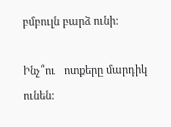բմբուլն բարձ ունի:

Ինչ՞ու   ոտքերը մարդիկ ունեն: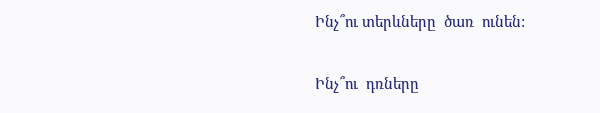Ինչ՞ու տերևները  ծառ  ունեն:

Ինչ՞ու  դռները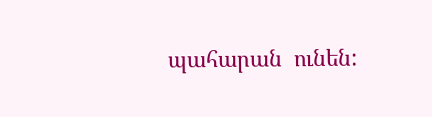պահարան  ունեն: